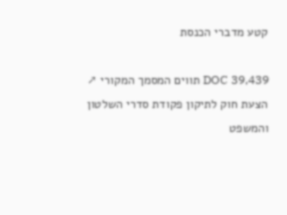קטע מדברי הכנסת

DOC 39,439 תווים המסמך המקורי ↗
הצעת חוק לתיקון פקודת סדרי השלטון והמשפט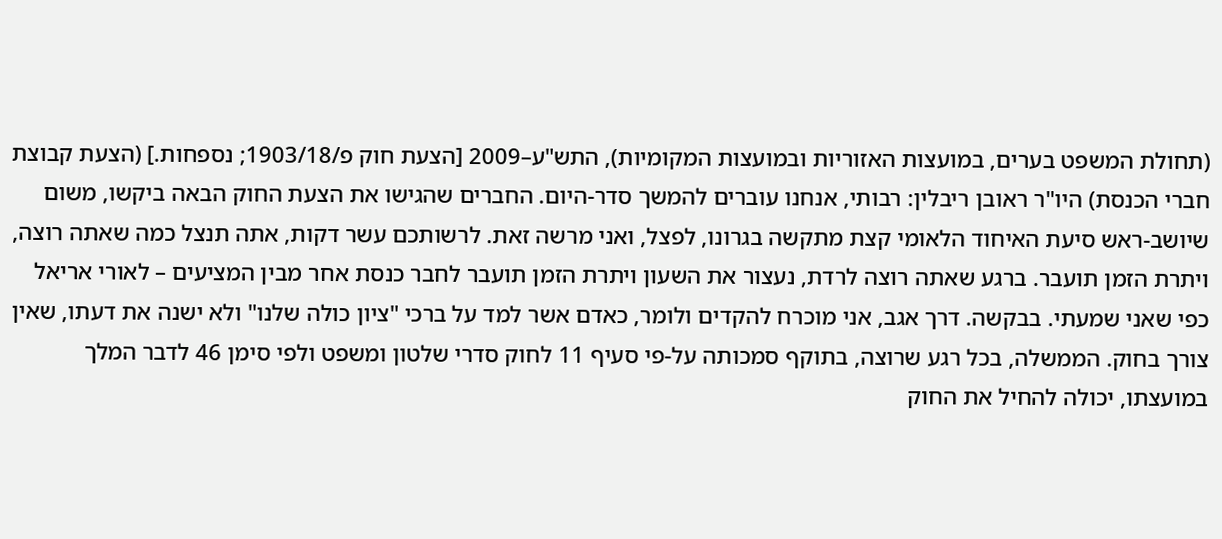(תחולת המשפט בערים, במועצות האזוריות ובמועצות המקומיות), התש"ע–2009 [הצעת חוק פ/1903/18; נספחות.] (הצעת קבוצת חברי הכנסת) היו"ר ראובן ריבלין: רבותי, אנחנו עוברים להמשך סדר-היום. החברים שהגישו את הצעת החוק הבאה ביקשו, משום שיושב-ראש סיעת האיחוד הלאומי קצת מתקשה בגרונו, לפצל, ואני מרשה זאת. לרשותכם עשר דקות, אתה תנצל כמה שאתה רוצה, ויתרת הזמן תועבר. ברגע שאתה רוצה לרדת, נעצור את השעון ויתרת הזמן תועבר לחבר כנסת אחר מבין המציעים – לאורי אריאל כפי שאני שמעתי. בבקשה. דרך אגב, אני מוכרח להקדים ולומר, כאדם אשר למד על ברכי "ציון כולה שלנו" ולא ישנה את דעתו, שאין צורך בחוק. הממשלה, בכל רגע שרוצה, בתוקף סמכותה על-פי סעיף 11 לחוק סדרי שלטון ומשפט ולפי סימן 46 לדבר המלך במועצתו, יכולה להחיל את החוק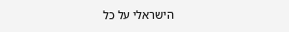הישראלי על כל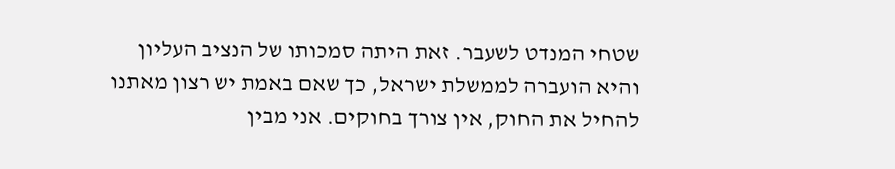שטחי המנדט לשעבר. זאת היתה סמכותו של הנציב העליון והיא הועברה לממשלת ישראל, כך שאם באמת יש רצון מאתנו להחיל את החוק, אין צורך בחוקים. אני מבין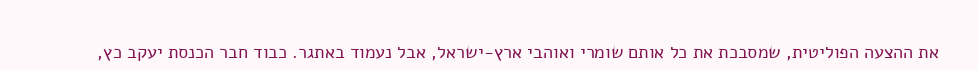את ההצעה הפוליטית, שמסבכת את כל אותם שומרי ואוהבי ארץ-ישראל, אבל נעמוד באתגר. כבוד חבר הכנסת יעקב כץ,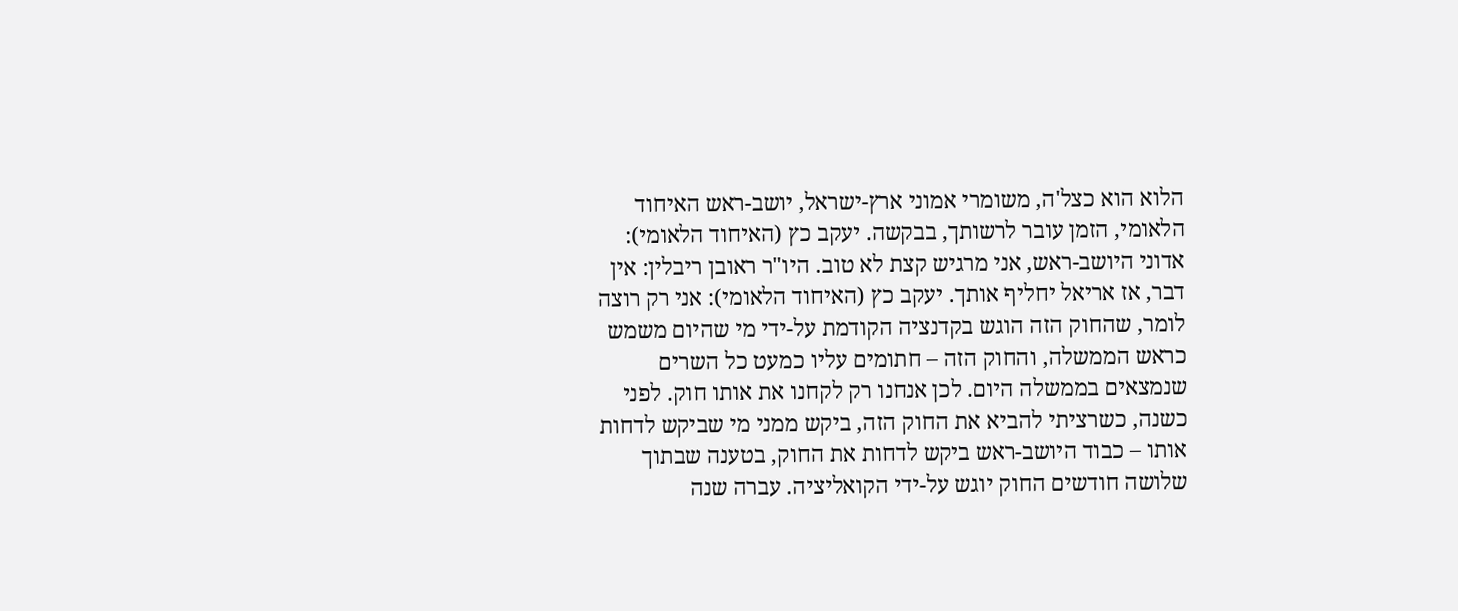הלוא הוא כצל'ה, משומרי אמוני ארץ-ישראל, יושב-ראש האיחוד הלאומי, הזמן עובר לרשותך, בבקשה. יעקב כץ (האיחוד הלאומי): אדוני היושב-ראש, אני מרגיש קצת לא טוב. היו"ר ראובן ריבלין: אין דבר, אז אריאל יחליף אותך. יעקב כץ (האיחוד הלאומי): אני רק רוצה לומר, שהחוק הזה הוגש בקדנציה הקודמת על-ידי מי שהיום משמש כראש הממשלה, והחוק הזה – חתומים עליו כמעט כל השרים שנמצאים בממשלה היום. לכן אנחנו רק לקחנו את אותו חוק. לפני כשנה, כשרציתי להביא את החוק הזה, ביקש ממני מי שביקש לדחות אותו – כבוד היושב-ראש ביקש לדחות את החוק, בטענה שבתוך שלושה חודשים החוק יוגש על-ידי הקואליציה. עברה שנה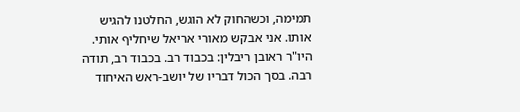תמימה, וכשהחוק לא הוגש, החלטנו להגיש אותו. אני אבקש מאורי אריאל שיחליף אותי. היו"ר ראובן ריבלין: בכבוד רב. בכבוד רב, תודה רבה. בסך הכול דבריו של יושב-ראש האיחוד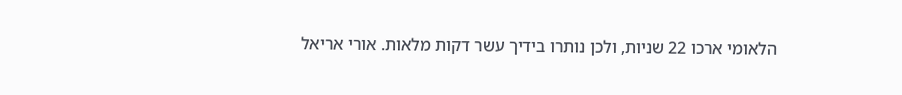הלאומי ארכו 22 שניות, ולכן נותרו בידיך עשר דקות מלאות. אורי אריאל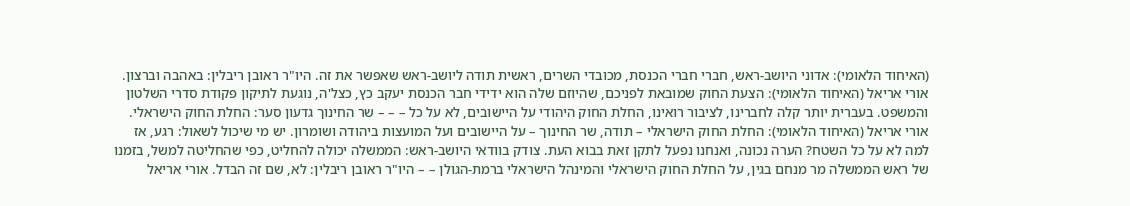(האיחוד הלאומי): אדוני היושב-ראש, חברי חברי הכנסת, מכובדי השרים, ראשית תודה ליושב-ראש שאפשר את זה. היו"ר ראובן ריבלין: באהבה וברצון. אורי אריאל (האיחוד הלאומי): הצעת החוק שמובאת לפניכם, שהיוזם שלה הוא ידידי חבר הכנסת יעקב כץ, כצל'ה, נוגעת לתיקון פקודת סדרי השלטון והמשפט. בעברית יותר קלה לחברינו, לציבור רואינו, החלת החוק היהודי על היישובים, לא על כל – – – שר החינוך גדעון סער: החלת החוק הישראלי. אורי אריאל (האיחוד הלאומי): החלת החוק הישראלי – תודה, שר החינוך – על היישובים ועל המועצות ביהודה ושומרון. יש מי שיכול לשאול: רגע, אז למה לא על כל השטח? הערה נכונה, ואנחנו נפעל לתקן זאת בבוא העת. צודק בוודאי היושב-ראש: הממשלה יכולה להחליט, כפי שהחליטה למשל, בזמנו של ראש הממשלה מר מנחם בגין, על החלת החוק הישראלי והמינהל הישראלי ברמת-הגולן – – היו"ר ראובן ריבלין: לא, שם זה הבדל. אורי אריאל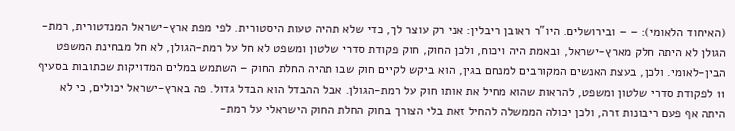(האיחוד הלאומי): – – ובירושלים. היו"ר ראובן ריבלין: אני רק עוצר לך, כדי שלא תהיה טעות היסטורית. לפי מפת ארץ-ישראל המנדטורית, רמת-הגולן לא היתה חלק מארץ-ישראל, ובאמת היה ויכוח, ולכן החוק, חוק פקודת סדרי שלטון ומשפט לא חל על רמת-הגולן, לא חל מבחינת המשפט הבין-לאומי. ולכן, בעצת האנשים המקורבים למנחם בגין, הוא ביקש לקיים חוק שבו תהיה החלת החוק – השתמש במלים המדויקות שכתובות בסעיף 11 לפקודת סדרי שלטון ומשפט, להראות שהוא מחיל את אותו חוק על רמת-הגולן. אבל ההבדל הוא הבדל גדול. פה בארץ-ישראל יכולים, כי לא היתה אף פעם ריבונות זרה, ולכן יכולה הממשלה להחיל זאת בלי הצורך בחוק החלת החוק הישראלי על רמת-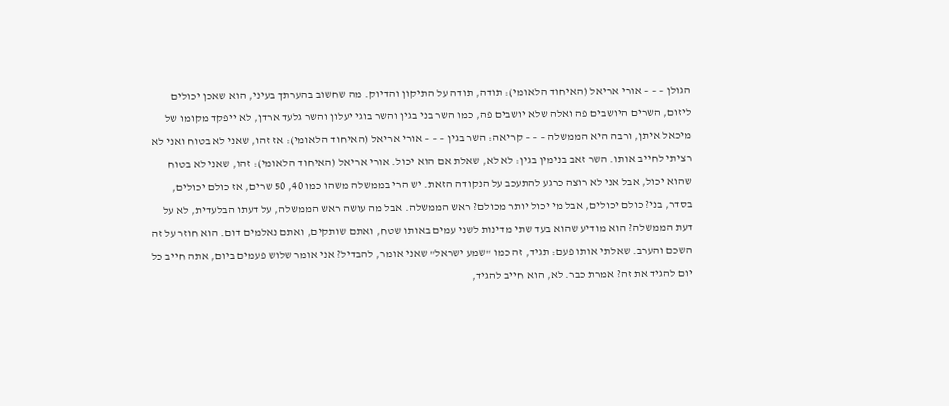הגולן – – – אורי אריאל (האיחוד הלאומי): תודה, תודה על התיקון והדיוק. מה שחשוב בהערתך בעיני, הוא שאכן יכולים ליזום, השרים היושבים פה ואלה שלא יושבים פה, כמו השר בני בגין והשר בוגי יעלון והשר גלעד ארדן, לא ייפקד מקומו של מיכאל איתן, ורבה היא הממשלה – – – קריאה: השר בגין – – – אורי אריאל (האיחוד הלאומי): אז זהו, שאני לא בטוח ואני לא רציתי לחייב אותו. השר זאב בנימין בגין: לא לא, שאלת אם הוא יכול. אורי אריאל (האיחוד הלאומי): זהו, שאני לא בטוח שהוא יכול, אבל אני לא רוצה כרגע להתעכב על הנקודה הזאת. יש הרי בממשלה משהו כמו 40, 50 שרים, אז כולם יכולים, בסדר, בני? כולם יכולים, אבל מי יכול יותר מכולם? ראש הממשלה. אבל מה עושה ראש הממשלה, על דעתו הבלעדית, לא על דעת הממשלה? הוא מודיע שהוא בעד שתי מדינות לשני עמים באותו שטח, ואתם שותקים, ואתם נאלמים דום. הוא חוזר על זה השכם והערב. שאלתי אותו פעם: תגיד, זה כמו "שמע ישראל" שאני אומר, להבדיל? אני אומר שלוש פעמים ביום, אתה חייב כל יום להגיד את זה? אמרת כבר. לא, הוא חייב להגיד,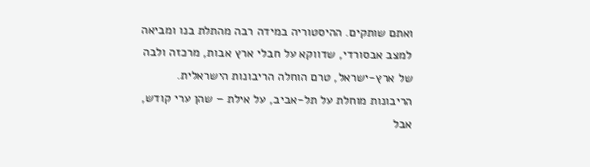ואתם שותקים. ההיסטוריה במידה רבה מהתלת בנו ומביאה למצב אבסורדי, שדווקא על חבלי ארץ אבות, מרכזה ולבה של ארץ-ישראל, טרם הוחלה הריבונות הישראלית. הריבונות מוחלת על תל-אביב, על אילת – שהן ערי קודש, אבל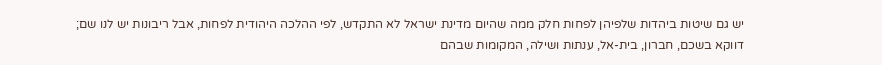יש גם שיטות ביהדות שלפיהן לפחות חלק ממה שהיום מדינת ישראל לא התקדש, לפי ההלכה היהודית לפחות, אבל ריבונות יש לנו שם; דווקא בשכם, חברון, בית-אל, ענתות ושילה, המקומות שבהם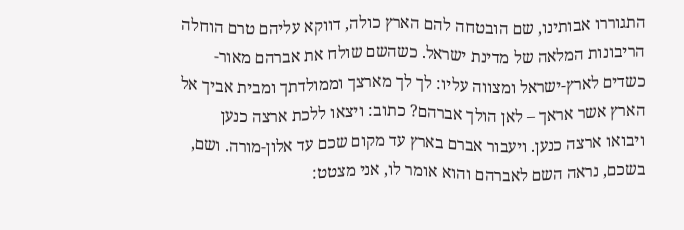התגוררו אבותינו, שם הובטחה להם הארץ כולה, דווקא עליהם טרם הוחלה הריבונות המלאה של מדינת ישראל. כשהשם שולח את אברהם מאור-כשדים לארץ-ישראל ומצווה עליו: לך לך מארצך וממולדתך ומבית אביך אל הארץ אשר אראך – לאן הולך אברהם? כתוב: ויצאו ללכת ארצה כנען ויבואו ארצה כנען. ויעבור אברם בארץ עד מקום שכם עד אלון-מורה. ושם, בשכם, נראה השם לאברהם והוא אומר לו, אני מצטט: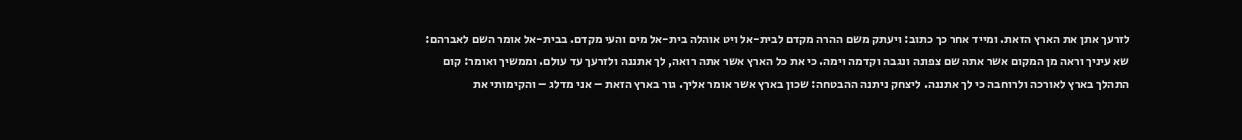לזרעך אתן את הארץ הזאת. ומייד אחר כך כתוב: ויעתק משם ההרה מקדם לבית-אל ויט אוהלה בית-אל מים והעי מקדם. בבית-אל אומר השם לאברהם: שא עיניך וראה מן המקום אשר אתה שם צפונה ונגבה וקדמה וימה. כי את כל הארץ אשר אתה רואה, לך אתננה ולזרעך עד עולם. וממשיך ואומר: קום התהלך בארץ לאורכה ולרוחבה כי לך אתננה. ליצחק ניתנה ההבטחה: שכון בארץ אשר אומר אליך. גור בארץ הזאת – אני מדלג – והקימותי את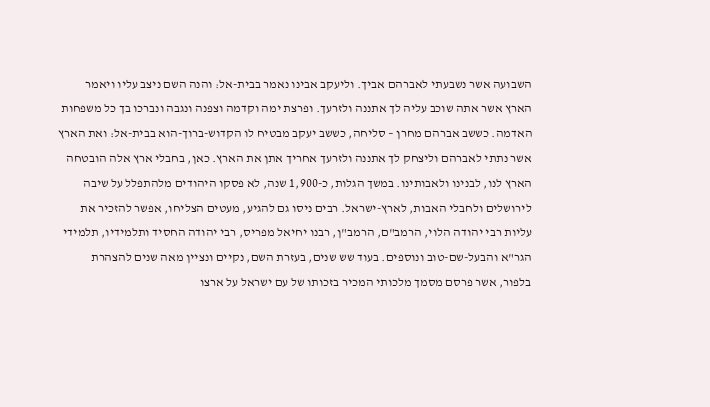השבועה אשר נשבעתי לאברהם אביך. וליעקב אבינו נאמר בבית-אל: והנה השם ניצב עליו ויאמר הארץ אשר אתה שוכב עליה לך אתננה ולזרעך. ופרצת ימה וקדמה וצפנה ונגבה ונברכו בך כל משפחות האדמה. כששב אברהם מחרן – סליחה, כששב יעקב מבטיח לו הקדוש-ברוך-הוא בבית-אל: ואת הארץ אשר נתתי לאברהם וליצחק לך אתננה ולזרעך אחריך אתן את הארץ. כאן, בחבלי ארץ אלה הובטחה הארץ לנו, לבנינו ולאבותינו. במשך הגלות, כ-1,900 שנה, לא פסקו היהודים מלהתפלל על שיבה לירושלים ולחבלי האבות, לארץ-ישראל. רבים ניסו גם להגיע, מעטים הצליחו, אפשר להזכיר את עליות רבי יהודה הלוי, הרמב"ם, הרמב"ן, רבנו יחיאל מפריס, רבי יהודה החסיד ותלמידיו, תלמידי הגר"א והבעל-שם-טוב ונוספים. בעוד שש שנים, בעזרת השם, נקיים ונציין מאה שנים להצהרת בלפור, אשר פרסם מסמך מלכותי המכיר בזכותו של עם ישראל על ארצו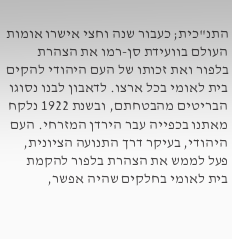התנ"כית; כעבור שנה וחצי אישרו אומות העולם בוועידת סן-רמו את הצהרת בלפור ואת זכותו של העם היהודי להקים בית לאומי בכל ארצו. לדאבון לבנו נסוגו הבריטים מהבטחתם, ובשנת 1922 נלקח מאתנו בכפייה עבר הירדן המזרחי. העם היהודי, בעיקר דרך התנועה הציונית, פעל לממש את הצהרת בלפור להקמת בית לאומי בחלקים שהיה אפשר,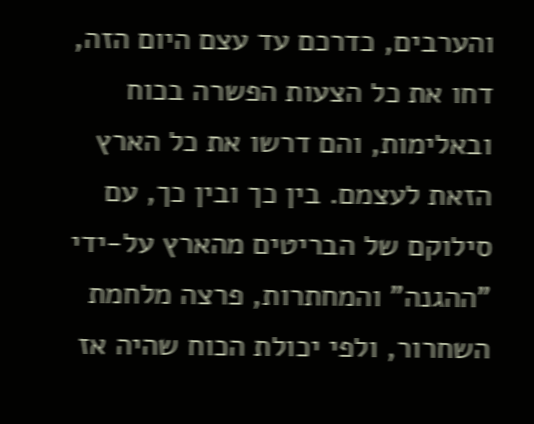והערבים, כדרכם עד עצם היום הזה, דחו את כל הצעות הפשרה בכוח ובאלימות, והם דרשו את כל הארץ הזאת לעצמם. בין כך ובין כך, עם סילוקם של הבריטים מהארץ על-ידי "ההגנה" והמחתרות, פרצה מלחמת השחרור, ולפי יכולת הכוח שהיה אז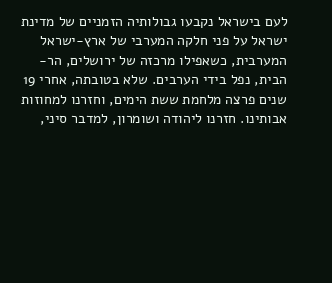לעם בישראל נקבעו גבולותיה הזמניים של מדינת ישראל על פני חלקה המערבי של ארץ-ישראל המערבית, כשאפילו מרכזה של ירושלים, הר-הבית, נפל בידי הערבים. שלא בטובתה, אחרי 19 שנים פרצה מלחמת ששת הימים, וחזרנו למחוזות אבותינו. חזרנו ליהודה ושומרון, למדבר סיני,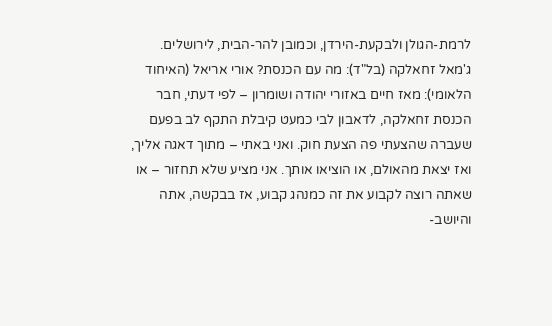לרמת-הגולן ולבקעת-הירדן, וכמובן להר-הבית, לירושלים. ג'מאל זחאלקה (בל"ד): מה עם הכנסת? אורי אריאל (האיחוד הלאומי): מאז חיים באזורי יהודה ושומרון – לפי דעתי, חבר הכנסת זחאלקה, לדאבון לבי כמעט קיבלת התקף לב בפעם שעברה שהצעתי פה הצעת חוק. ואני באתי – מתוך דאגה אליך, ואז יצאת מהאולם, או הוציאו אותך. אני מציע שלא תחזור – או שאתה רוצה לקבוע את זה כמנהג קבוע, אז בבקשה, אתה והיושב-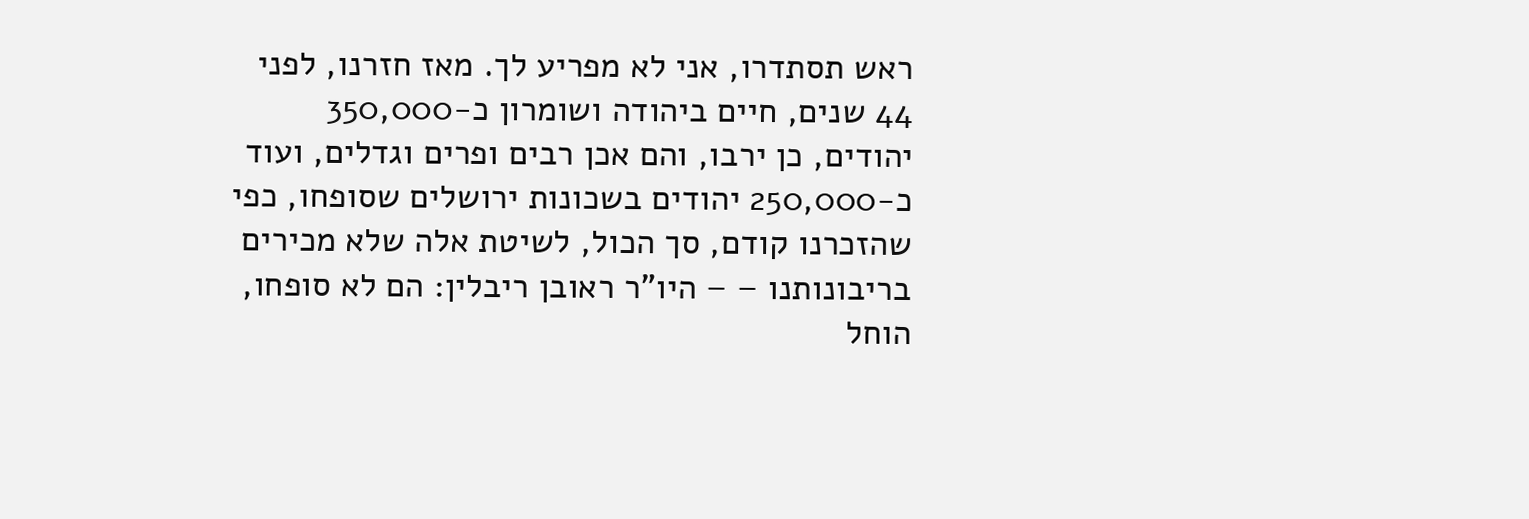ראש תסתדרו, אני לא מפריע לך. מאז חזרנו, לפני 44 שנים, חיים ביהודה ושומרון כ-350,000 יהודים, כן ירבו, והם אכן רבים ופרים וגדלים, ועוד כ-250,000 יהודים בשכונות ירושלים שסופחו, כפי שהזכרנו קודם, סך הכול, לשיטת אלה שלא מכירים בריבונותנו – – היו"ר ראובן ריבלין: הם לא סופחו, הוחל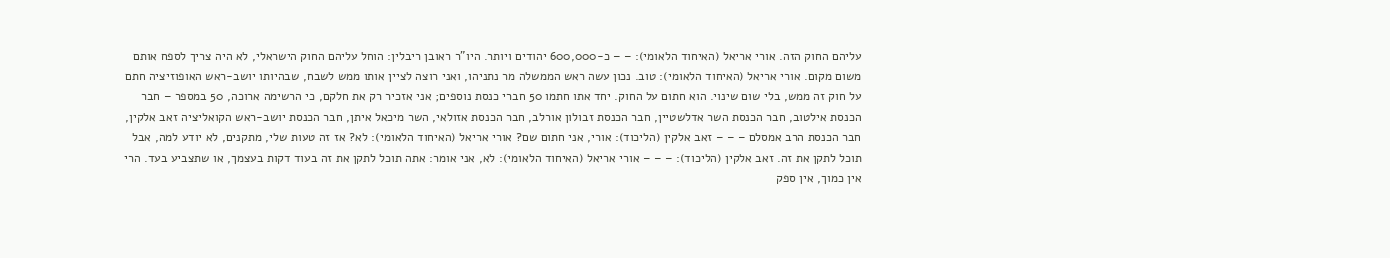עליהם החוק הזה. אורי אריאל (האיחוד הלאומי): – – כ-600,000 יהודים ויותר. היו"ר ראובן ריבלין: הוחל עליהם החוק הישראלי, לא היה צריך לספח אותם משום מקום. אורי אריאל (האיחוד הלאומי): טוב. נכון עשה ראש הממשלה מר נתניהו, ואני רוצה לציין אותו ממש לשבח, שבהיותו יושב-ראש האופוזיציה חתם על חוק זה ממש, בלי שום שינוי. הוא חתום על החוק. יחד אתו חתמו 50 חברי כנסת נוספים; אני אזכיר רק את חלקם, כי הרשימה ארוכה, 50 במספר – חבר הכנסת אילטוב, חבר הכנסת השר אדלשטיין, חבר הכנסת זבולון אורלב, חבר הכנסת אזולאי, השר מיכאל איתן, חבר הכנסת יושב-ראש הקואליציה זאב אלקין, חבר הכנסת הרב אמסלם – – – זאב אלקין (הליכוד): אורי, אני חתום שם? אורי אריאל (האיחוד הלאומי): לא? אז זה טעות שלי, מתקנים, לא יודע למה, אבל תוכל לתקן את זה. זאב אלקין (הליכוד): – – – אורי אריאל (האיחוד הלאומי): לא, אני אומר: אתה תוכל לתקן את זה בעוד דקות בעצמך, או שתצביע בעד. הרי אין כמוך, אין ספק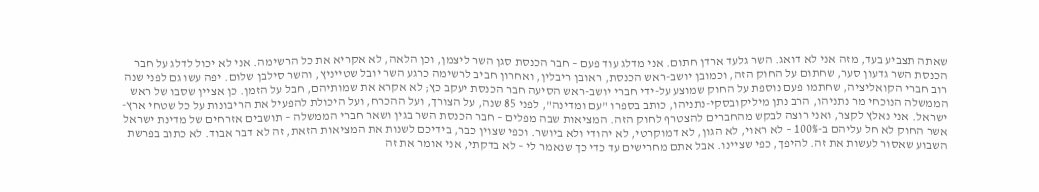שאתה תצביע בעד, מזה אני לא דואג. השר גלעד ארדן חתום. אני מדלג עוד פעם – חבר הכנסת סגן השר ליצמן, וכן הלאה, לא אקריא את כל הרשימה. אני לא יכול לדלג על חבר הכנסת השר גדעון סער, שחתום על החוק הזה, וכמובן יושב-ראש הכנסת, ראובן ריבלין, ואחרון חביב לרשימה כרגע השר יובל שטייניץ, והשר סילבן שלום. יפה עשו גם לפני שנה רוב חברי הקואליציה, שחתמו פעם נוספת על החוק שמוצע על-ידי חברי יושב-ראש הסיעה חבר הכנסת יעקב כץ; לא אקרא את שמותיהם, חבל על הזמן. כן אציין שסבו של ראש הממשלה הנוכחי מר נתניהו, הרב נתן מיליקובסקי-נתניהו, כותב בספרו "עם ומדינה", לפני 85 שנה, על הצורך, ועל ההכרח, ועל היכולת להפעיל את הריבונות על כל שטחי ארץ-ישראל. אני נאלץ לקצר, ואני רוצה לבקש מהחברים להצטרף לחוק הזה. המציאות שבה מפלים – חבר הכנסת השר בגין ושאר חברי הממשלה – תושבים אזרחים של מדינת ישראל אשר החוק לא חל עליהם ב-100% – לא ראוי, לא הגון, לא דמוקרטי, לא יהודי ולא ביושר. וכפי שצוין כבר, בידיכם לשנות את המציאות הזאת, זה לא דבר אבוד. לא כתוב בפרשת השבוע שאסור לעשות את זה. להיפך, כפי שציינו. אבל אתם מחרישים עד כדי כך שנאמר לי – לא בדקתי, אני אומר את זה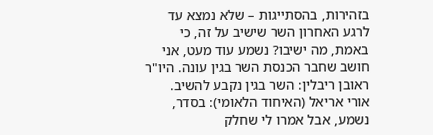בזהירות, בהסתייגות – שלא נמצא עד לרגע האחרון השר שישיב על זה, כי באמת, מה ישיבו? נשמע עוד מעט, אני חושב שחבר הכנסת השר בגין עונה. היו"ר ראובן ריבלין: השר בגין נקבע להשיב. אורי אריאל (האיחוד הלאומי): בסדר, נשמע, אבל אמרו לי שחלק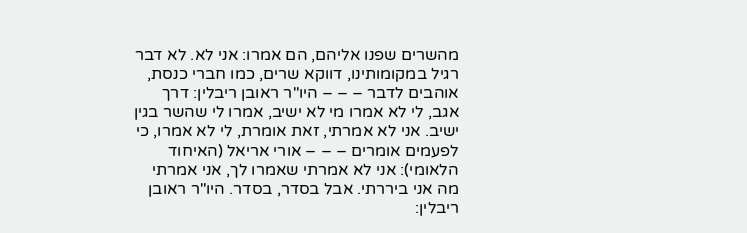מהשרים שפנו אליהם, הם אמרו: אני לא. לא דבר רגיל במקומותינו, דווקא שרים, כמו חברי כנסת, אוהבים לדבר – – – היו"ר ראובן ריבלין: דרך אגב, לי לא אמרו מי לא ישיב, אמרו לי שהשר בגין ישיב. אני לא אמרתי, זאת אומרת, לי לא אמרו, כי לפעמים אומרים – – – אורי אריאל (האיחוד הלאומי): אני לא אמרתי שאמרו לך, אני אמרתי מה אני ביררתי. אבל בסדר, בסדר. היו"ר ראובן ריבלין: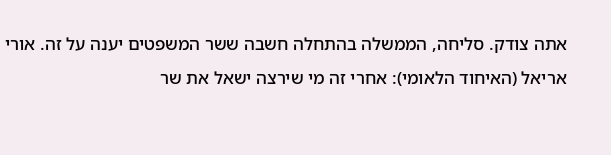אתה צודק. סליחה, הממשלה בהתחלה חשבה ששר המשפטים יענה על זה. אורי אריאל (האיחוד הלאומי): אחרי זה מי שירצה ישאל את שר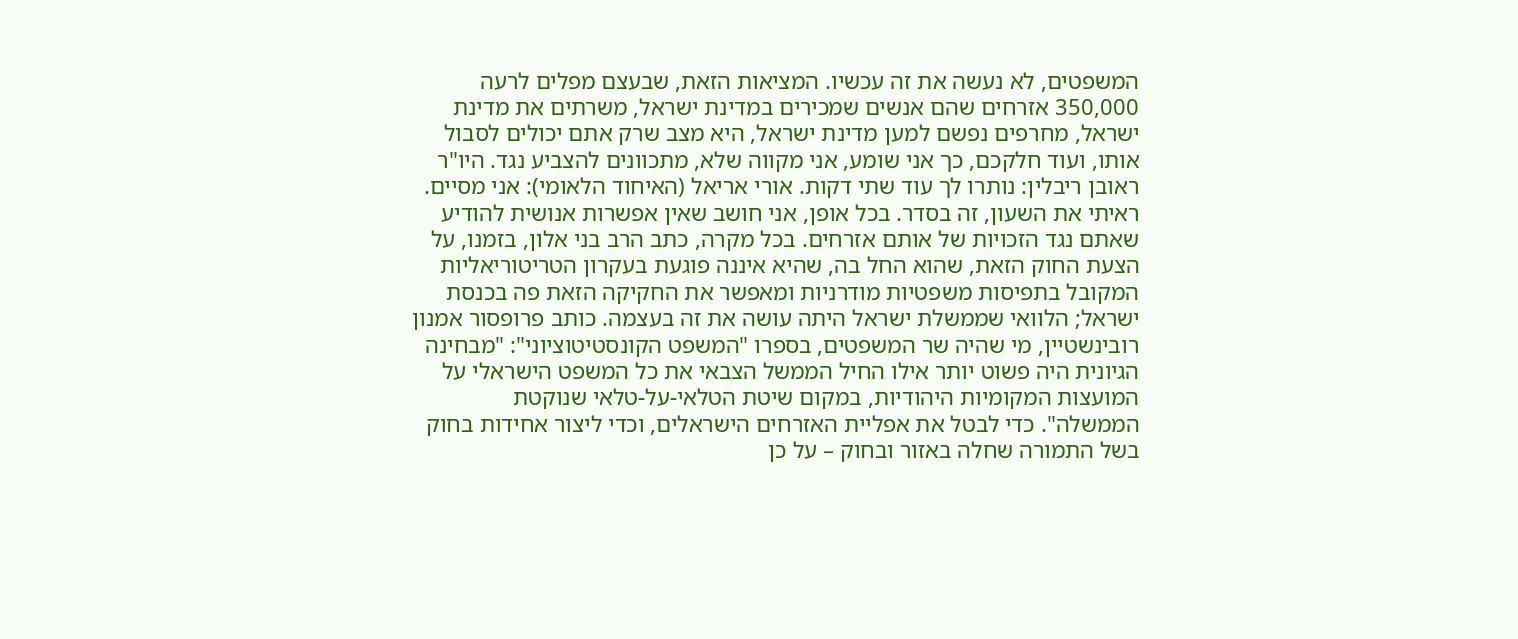המשפטים, לא נעשה את זה עכשיו. המציאות הזאת, שבעצם מפלים לרעה 350,000 אזרחים שהם אנשים שמכירים במדינת ישראל, משרתים את מדינת ישראל, מחרפים נפשם למען מדינת ישראל, היא מצב שרק אתם יכולים לסבול אותו, ועוד חלקכם, כך אני שומע, אני מקווה שלא, מתכוונים להצביע נגד. היו"ר ראובן ריבלין: נותרו לך עוד שתי דקות. אורי אריאל (האיחוד הלאומי): אני מסיים. ראיתי את השעון, זה בסדר. בכל אופן, אני חושב שאין אפשרות אנושית להודיע שאתם נגד הזכויות של אותם אזרחים. בכל מקרה, כתב הרב בני אלון, בזמנו, על הצעת החוק הזאת, שהוא החל בה, שהיא איננה פוגעת בעקרון הטריטוריאליות המקובל בתפיסות משפטיות מודרניות ומאפשר את החקיקה הזאת פה בכנסת ישראל; הלוואי שממשלת ישראל היתה עושה את זה בעצמה. כותב פרופסור אמנון רובינשטיין, מי שהיה שר המשפטים, בספרו "המשפט הקונסטיטוציוני": "מבחינה הגיונית היה פשוט יותר אילו החיל הממשל הצבאי את כל המשפט הישראלי על המועצות המקומיות היהודיות, במקום שיטת הטלאי-על-טלאי שנוקטת הממשלה". כדי לבטל את אפליית האזרחים הישראלים, וכדי ליצור אחידות בחוק בשל התמורה שחלה באזור ובחוק – על כן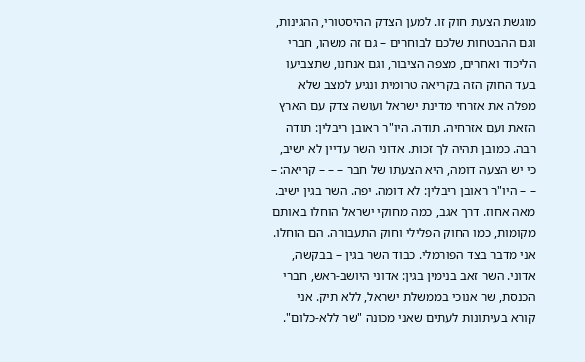מוגשת הצעת חוק זו. למען הצדק ההיסטורי, ההגינות, וגם ההבטחות שלכם לבוחרים – גם זה משהו, חברי הליכוד ואחרים, מצפה הציבור, וגם אנחנו, שתצביעו בעד החוק הזה בקריאה טרומית ונגיע למצב שלא מפלה את אזרחי מדינת ישראל ועושה צדק עם הארץ הזאת ועם אזרחיה. תודה. היו"ר ראובן ריבלין: תודה רבה. כמובן תהיה לך זכות. אדוני השר עדיין לא ישיב, כי יש הצעה דומה, היא הצעתו של חבר – – – קריאה: – – – היו"ר ראובן ריבלין: לא דומה. יפה. השר בגין ישיב. מאה אחוז. דרך אגב, כמה מחוקי ישראל הוחלו באותם מקומות, כמו החוק הפלילי וחוק התעבורה. הם הוחלו. אני מדבר בצד הפורמלי. כבוד השר בגין – בבקשה, אדוני. השר זאב בנימין בגין: אדוני היושב-ראש, חברי הכנסת, שר אנוכי בממשלת ישראל, ללא תיק. אני קורא בעיתונות לעתים שאני מכונה "שר ללא-כלום".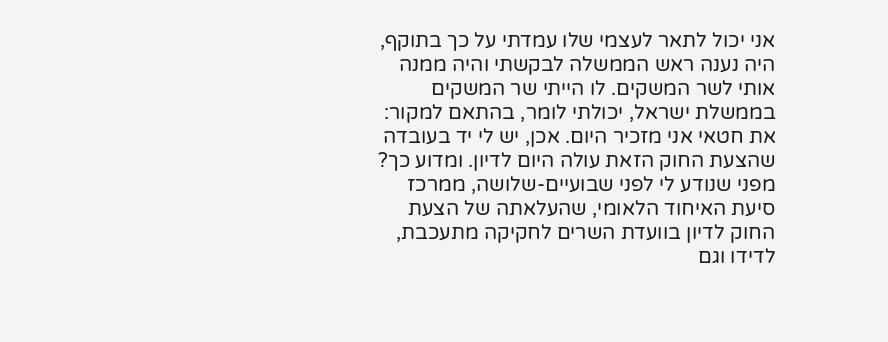אני יכול לתאר לעצמי שלו עמדתי על כך בתוקף, היה נענה ראש הממשלה לבקשתי והיה ממנה אותי לשר המשקים. לו הייתי שר המשקים בממשלת ישראל, יכולתי לומר, בהתאם למקור: את חטאי אני מזכיר היום. אכן, יש לי יד בעובדה שהצעת החוק הזאת עולה היום לדיון. ומדוע כך? מפני שנודע לי לפני שבועיים-שלושה, ממרכז סיעת האיחוד הלאומי, שהעלאתה של הצעת החוק לדיון בוועדת השרים לחקיקה מתעכבת, לדידו וגם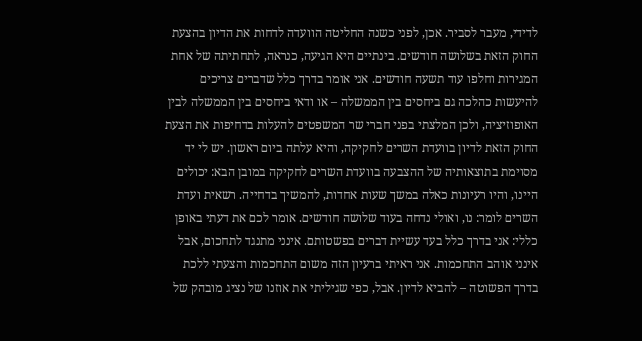לדידי, מעבר לסביר. אכן, לפני כשנה החליטה הוועדה לדחות את הדיון בהצעת החוק הזאת בשלושה חודשים. בינתיים היא הגיעה, כנראה, לתחתיתה של אחת המגירות וחלפו עוד תשעה חודשים. אני אומר בדרך כלל שדברים צריכים להיעשות כהלכה גם ביחסים בין הממשלה – או ודאי ביחסים בין הממשלה לבין האופוזיציה, ולכן המלצתי בפני חברי שר המשפטים להעלות בדחיפות את הצעת החוק הזאת לדיון בוועדת השרים לחקיקה, והיא עלתה ביום ראשון. יש לי יד מסוימת בתוצאותיה של ההצבעה בוועדת השרים לחקיקה במובן הבא: יכולים היינו, והיו רעיונות כאלה במשך שעות אחדות, להמשיך בדחייה. רשאית ועדת השרים לומר: נו, ואולי נדחה בעוד שלושה חודשים. אומר לכם את דעתי באופן כללי: אני בדרך כלל בעד עשיית דברים בפשטותם. אינני מתנגד לתחכום, אבל אינני אוהב התחכמות. אני ראיתי ברעיון הזה משום התחכמות והצעתי ללכת בדרך הפשוטה – להביא לדיון. אבל, כפי שגיליתי את אוזנו של נציג מובהק של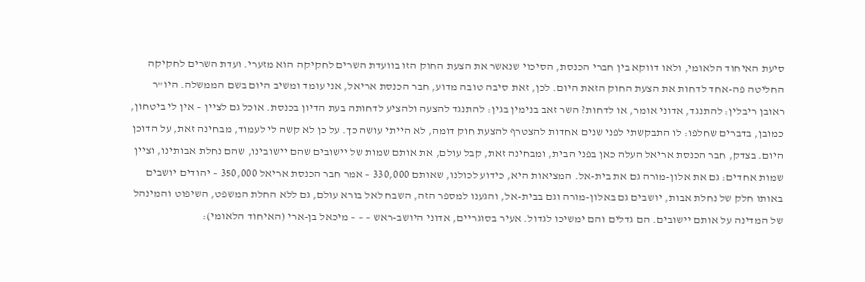סיעת האיחוד הלאומי, ולאו דווקא בין חברי הכנסת, הסיכוי שנאשר את הצעת החוק הזו בוועדת השרים לחקיקה הוא מזערי. ועדת השרים לחקיקה החליטה פה-אחד לדחות את הצעת החוק הזאת היום. לכן, זאת סיבה טובה מדוע, חבר הכנסת אריאל, אני עומד ומשיב היום בשם הממשלה. היו"ר ראובן ריבלין: להתנגד, אדוני אומר, או לדחות? השר זאב בנימין בגין: להתנגד להצעה ולהציע לדחותה בעת הדיון בכנסת. אוכל גם לציין – אין לי ביטחון, כמובן, בדברים שחלפו: לו התבקשתי לפני שנים אחדות להצטרף להצעת חוק דומה, לא הייתי עושה כך. על כן לא קשה לי לעמוד, מבחינה זאת, על הדוכן היום. בצדק, חבר הכנסת אריאל העלה כאן בפני הבית, ומבחינה זאת, קבל עולם, את אותם שמות של יישובים שהם יישובינו, שהם נחלת אבותינו, וציין שמות אחדים: גם את אלון-מורה גם את בית-אל. המציאות היא, כידוע לכולנו, שאותם 330,000 – אמר חבר הכנסת אריאל 350,000 – יהודים יושבים באותו חלק של נחלת אבות, יושבים גם באלון-מורה וגם בבית-אל, והגענו למספר הזה, השבח לאל בורא עולם, גם ללא החלת המשפט, השיפוט והמינהל של המדינה על אותם יישובים. הם גדלים והם ימשיכו לגדול. אעיר בסוגריים, אדוני היושב-ראש – – – מיכאל בן-ארי (האיחוד הלאומי):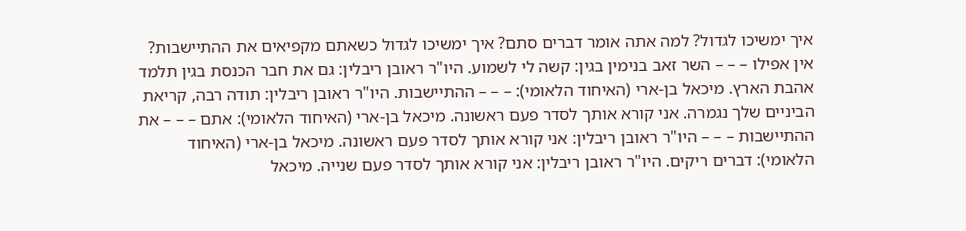איך ימשיכו לגדול? למה אתה אומר דברים סתם? איך ימשיכו לגדול כשאתם מקפיאים את ההתיישבות? אין אפילו – – – השר זאב בנימין בגין: קשה לי לשמוע. היו"ר ראובן ריבלין: גם את חבר הכנסת בגין תלמד אהבת הארץ. מיכאל בן-ארי (האיחוד הלאומי): – – – ההתיישבות. היו"ר ראובן ריבלין: תודה רבה, קריאת הביניים שלך נגמרה. אני קורא אותך לסדר פעם ראשונה. מיכאל בן-ארי (האיחוד הלאומי): אתם – – – את ההתיישבות – – – היו"ר ראובן ריבלין: אני קורא אותך לסדר פעם ראשונה. מיכאל בן-ארי (האיחוד הלאומי): דברים ריקים. היו"ר ראובן ריבלין: אני קורא אותך לסדר פעם שנייה. מיכאל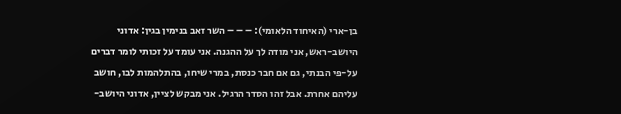בן-ארי (האיחוד הלאומי): – – – השר זאב בנימין בגין: אדוני היושב-ראש, אני מודה לך על ההגנה. אני עומד על זכותי לומר דברים על-פי הבנתי, גם אם חבר כנסת, במרי שיחו, בהתלהמות לבו, חושב עליהם אחרת. אבל זהו הסדר הרגיל. אני מבקש לציין, אדוני היושב-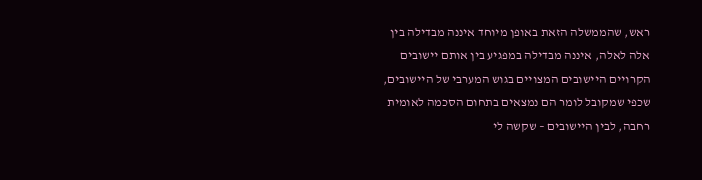ראש, שהממשלה הזאת באופן מיוחד איננה מבדילה בין אלה לאלה, איננה מבדילה במפגיע בין אותם יישובים הקרויים היישובים המצויים בגוש המערבי של היישובים, שכפי שמקובל לומר הם נמצאים בתחום הסכמה לאומית רחבה, לבין היישובים – שקשה לי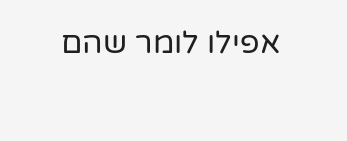אפילו לומר שהם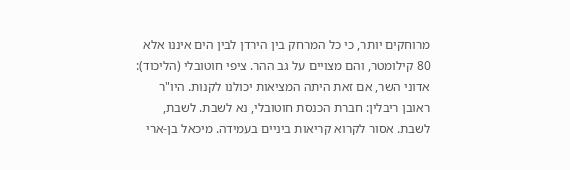מרוחקים יותר, כי כל המרחק בין הירדן לבין הים איננו אלא 80 קילומטר, והם מצויים על גב ההר. ציפי חוטובלי (הליכוד): אדוני השר, אם זאת היתה המציאות יכולנו לקנות. היו"ר ראובן ריבלין: חברת הכנסת חוטובלי, נא לשבת. לשבת, לשבת. אסור לקרוא קריאות ביניים בעמידה. מיכאל בן-ארי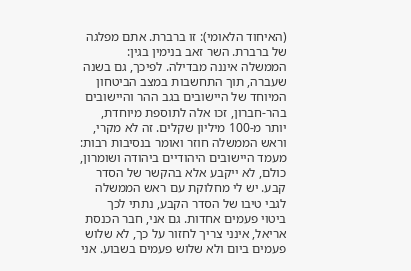(האיחוד הלאומי): זו ברברת. אתם מפלגה של ברברת. השר זאב בנימין בגין: הממשלה איננה מבדילה. לפיכך, גם בשנה שעברה, תוך התחשבות במצב הביטחון המיוחד של היישובים בגב ההר והיישובים בהר-חברון, זכו אלה לתוספת מיוחדת, יותר מ-100 מיליון שקלים. זה לא מקרי, וראש הממשלה חוזר ואומר בנסיבות רבות: מעמד היישובים היהודיים ביהודה ושומרון, כולם, לא ייקבע אלא בהקשר של הסדר קבע. יש לי מחלוקת עם ראש הממשלה לגבי טיבו של הסדר הקבע, נתתי לכך ביטוי פעמים אחדות. גם אני, חבר הכנסת אריאל, אינני צריך לחזור על כך, לא שלוש פעמים ביום ולא שלוש פעמים בשבוע. אני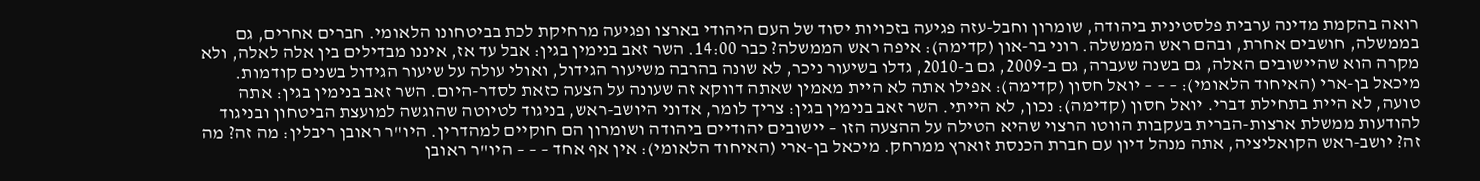רואה בהקמת מדינה ערבית פלסטינית ביהודה, שומרון וחבל-עזה פגיעה בזכויות יסוד של העם היהודי בארצו ופגיעה מרחיקת לכת בביטחונו הלאומי. חברים אחרים, גם בממשלה, חושבים אחרת, ובהם ראש הממשלה. רוני בר-און (קדימה): איפה ראש הממשלה? כבר 14:00. השר זאב בנימין בגין: אבל עד אז, איננו מבדילים בין אלה לאלה, ולא מקרה הוא שהיישובים האלה, גם בשנה שעברה, גם ב-2009, גם ב-2010, גדלו בשיעור ניכר, לא שונה בהרבה משיעור הגידול, ואולי עולה על שיעור הגידול בשנים קודמות. מיכאל בן-ארי (האיחוד הלאומי): – – – יואל חסון (קדימה): אפילו אתה לא היית מאמין שאתה דווקא זה שעונה על הצעה כזאת לסדר-היום. השר זאב בנימין בגין: אתה טועה, לא היית בתחילת דברי. יואל חסון (קדימה): נכון, לא הייתי. השר זאב בנימין בגין: צריך לומר, אדוני היושב-ראש, בניגוד לטיוטה שהוגשה למועצת הביטחון ובניגוד להודעות ממשלת ארצות-הברית בעקבות הווטו הרצוי שהיא הטילה על ההצעה הזו – יישובים יהודיים ביהודה ושומרון הם חוקיים למהדרין. היו"ר ראובן ריבלין: מה זה? מה זה? יושב-ראש הקואליציה, אתה מנהל דיון עם חברת הכנסת זוארץ ממרחק. מיכאל בן-ארי (האיחוד הלאומי): אין אף אחד – – – היו"ר ראובן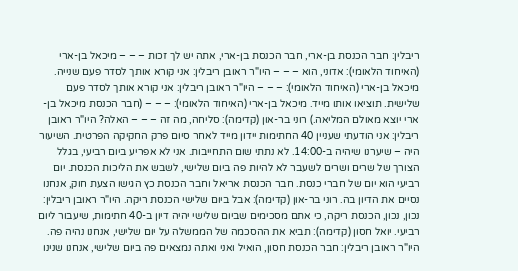ריבלין: חבר הכנסת בן-ארי, חבר הכנסת בן-ארי, אתה יש לך זכות – – – מיכאל בן-ארי (האיחוד הלאומי): אדוני, הוא – – – היו"ר ראובן ריבלין: אני קורא אותך לסדר פעם שנייה. מיכאל בן-ארי (האיחוד הלאומי): – – – היו"ר ראובן ריבלין: אני קורא אותך לסדר פעם שלישית. תוציאו אותו מייד. מיכאל בן-ארי (האיחוד הלאומי): – – – (חבר הכנסת מיכאל בן-ארי יוצא מאולם המליאה.) רוני בר-און (קדימה): סליחה, מה זה – – – האלה? היו"ר ראובן ריבלין: אני הודעתי שעניין 40 החתימות יידון מייד לאחר סיום פרק החקיקה הפרטית. השיעור היה – שיערנו שיהיה ב-14:00. לא נתתי שום התחייבות. אני לא אפריע ביום רביעי, בגלל הצורך של שרים ושרים לשעבר לא להיות פה ביום שלישי, לשבש את הליכות הכנסת. יום רביעי הוא יום של חברי כנסת. חבר הכנסת אריאל וחבר הכנסת כץ הגישו הצעת חוק, אנחנו נסיים את הדיון בה. רוני בר-און (קדימה): אבל ביום שלישי הכנסת ריקה. היו"ר ראובן ריבלין: נכון, נכון, הכנסת ריקה, כי אתם מסכימים שביום שלישי יהיה דיון ב-40 חתימות, שיעבור ליום רביעי. יואל חסון (קדימה): תביא את ההסכמה של הממשלה על יום שלישי, אנחנו נהיה פה. היו"ר ראובן ריבלין: חבר הכנסת חסון, הואיל ואני ואתה נמצאים פה ביום שלישי, אנחנו שנינו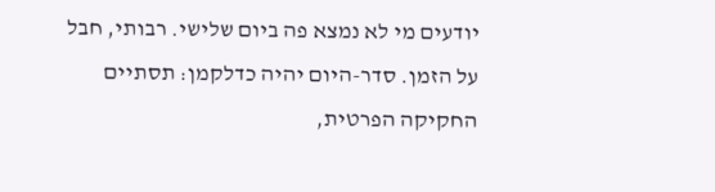יודעים מי לא נמצא פה ביום שלישי. רבותי, חבל על הזמן. סדר-היום יהיה כדלקמן: תסתיים החקיקה הפרטית,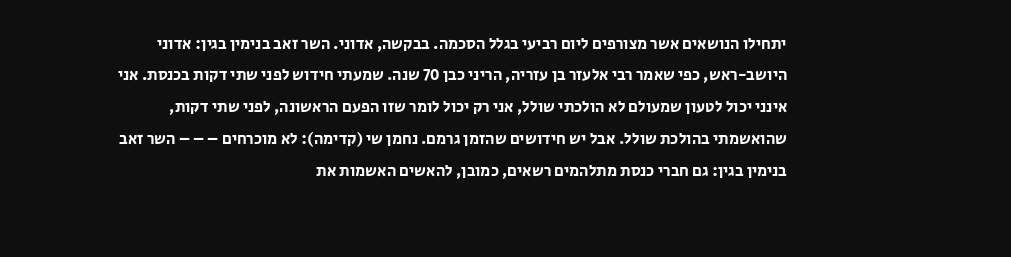יתחילו הנושאים אשר מצורפים ליום רביעי בגלל הסכמה. בבקשה, אדוני. השר זאב בנימין בגין: אדוני היושב-ראש, כפי שאמר רבי אלעזר בן עזריה, הריני כבן 70 שנה. שמעתי חידוש לפני שתי דקות בכנסת. אני אינני יכול לטעון שמעולם לא הולכתי שולל, אני רק יכול לומר שזו הפעם הראשונה, לפני שתי דקות, שהואשמתי בהולכת שולל. אבל יש חידושים שהזמן גרמם. נחמן שי (קדימה): לא מוכרחים – – – השר זאב בנימין בגין: גם חברי כנסת מתלהמים רשאים, כמובן, להאשים האשמות את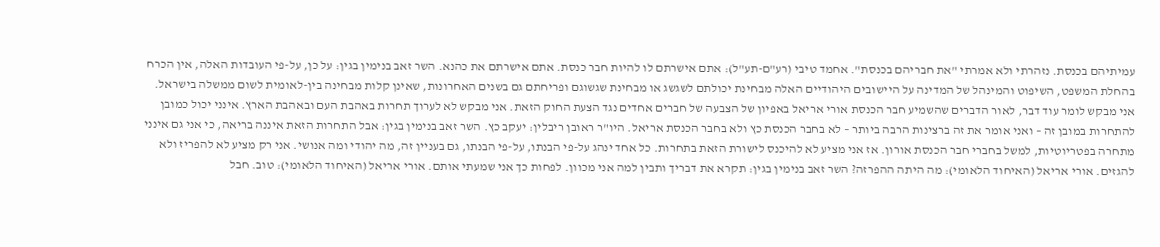עמיתיהם בכנסת. נזהרתי ולא אמרתי "את חבריהם בכנסת". אחמד טיבי (רע"ם-תע"ל): אתם אישרתם לו להיות חבר כנסת. אתם אישרתם את כהנא. השר זאב בנימין בגין: על כן, על-פי העובדות האלה, אין הכרח בהחלת המשפט, השיפוט והמינהל של המדינה על היישובים היהודיים האלה מבחינת יכולתם לשגשג או מבחינת שגשוגם ופריחתם גם בשנים האחרונות, שאינן קלות מבחינה בין-לאומית לשום ממשלה בישראל. אני מבקש לומר עוד דבר, לאור הדברים שהשמיע חבר הכנסת אורי אריאל באפיון של הצבעה של חברים אחדים נגד הצעת החוק הזאת. אני מבקש לא לערוך תחרות באהבת העם ובאהבת הארץ. אינני יכול כמובן להתחרות במובן זה – ואני אומר את זה ברצינות הרבה ביותר – לא בחבר הכנסת כץ ולא בחבר הכנסת אריאל. היו"ר ראובן ריבלין: יעקב כץ. השר זאב בנימין בגין: אבל התחרות הזאת איננה בריאה, כי אני גם אינני מתחרה בפטריוטיות, למשל בחברי חבר הכנסת אורון. אז אני מציע לא להיכנס לישורת הזאת בתחרות. כל אחד ינהג על-פי הבנתו, על-פי הבנתו, גם בעניין זה, מה יהודי ומה אנושי. אני רק מציע לא להפריז ולא להגזים. אורי אריאל (האיחוד הלאומי): מה היתה ההפרזה? השר זאב בנימין בגין: תקרא את דבריך ותבין למה אני מכוון. לפחות כך אני שמעתי אותם. אורי אריאל (האיחוד הלאומי): טוב. חבל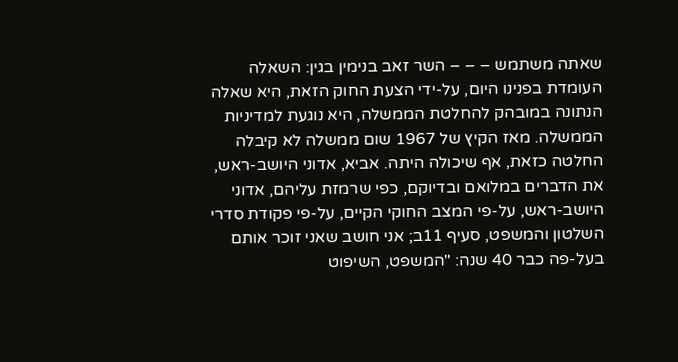שאתה משתמש – – – השר זאב בנימין בגין: השאלה העומדת בפנינו היום, על-ידי הצעת החוק הזאת, היא שאלה הנתונה במובהק להחלטת הממשלה, היא נוגעת למדיניות הממשלה. מאז הקיץ של 1967 שום ממשלה לא קיבלה החלטה כזאת, אף שיכולה היתה. אביא, אדוני היושב-ראש, את הדברים במלואם ובדיוקם, כפי שרמזת עליהם, אדוני היושב-ראש, על-פי המצב החוקי הקיים, על-פי פקודת סדרי השלטון והמשפט, סעיף 11ב; אני חושב שאני זוכר אותם בעל-פה כבר 40 שנה: "המשפט, השיפוט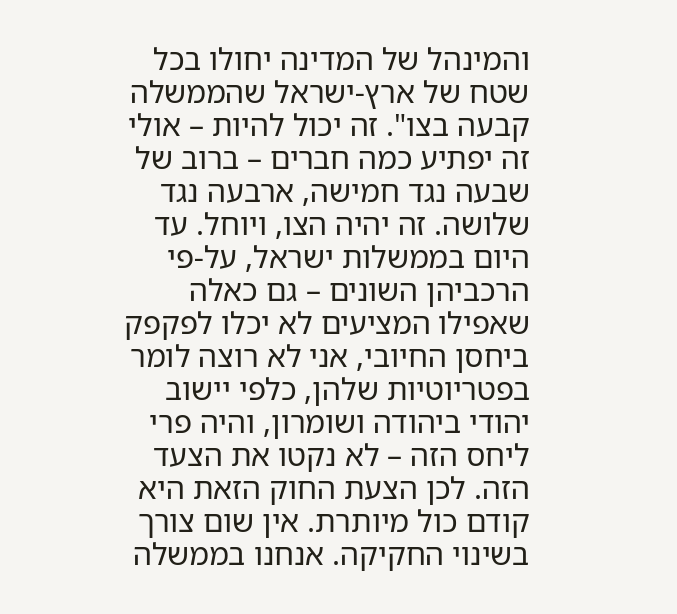והמינהל של המדינה יחולו בכל שטח של ארץ-ישראל שהממשלה קבעה בצו". זה יכול להיות – אולי זה יפתיע כמה חברים – ברוב של שבעה נגד חמישה, ארבעה נגד שלושה. זה יהיה הצו, ויוחל. עד היום בממשלות ישראל, על-פי הרכביהן השונים – גם כאלה שאפילו המציעים לא יכלו לפקפק ביחסן החיובי, אני לא רוצה לומר בפטריוטיות שלהן, כלפי יישוב יהודי ביהודה ושומרון, והיה פרי ליחס הזה – לא נקטו את הצעד הזה. לכן הצעת החוק הזאת היא קודם כול מיותרת. אין שום צורך בשינוי החקיקה. אנחנו בממשלה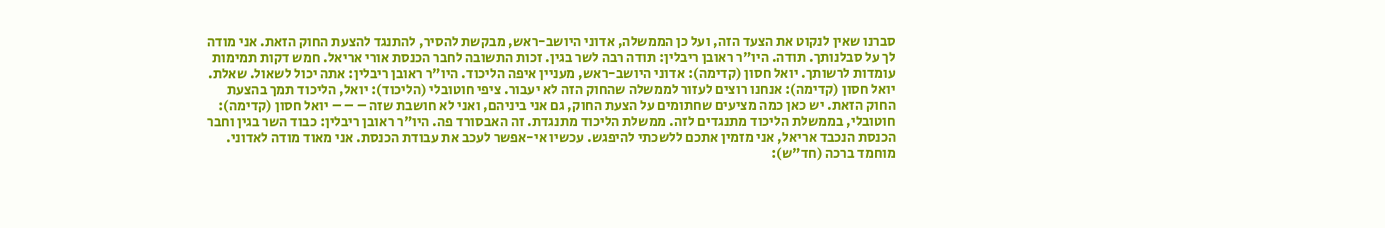סברנו שאין לנקוט את הצעד הזה, ועל כן הממשלה, אדוני היושב-ראש, מבקשת להסיר, להתנגד להצעת החוק הזאת. אני מודה לך על סבלנותך. תודה. היו"ר ראובן ריבלין: תודה רבה לשר בגין. זכות התשובה לחבר הכנסת אורי אריאל. חמש דקות תמימות עומדות לרשותך. יואל חסון (קדימה): אדוני היושב-ראש, מעניין איפה הליכוד. היו"ר ראובן ריבלין: אתה יכול לשאול. שאלת. יואל חסון (קדימה): אנחנו רוצים לעזור לממשלה שהחוק הזה לא יעבור. ציפי חוטובלי (הליכוד): יואל, הליכוד תמך בהצעת החוק הזאת. יש כאן כמה מציעים שחתומים על הצעת החוק, גם אני ביניהם, ואני לא חושבת שזה – – – יואל חסון (קדימה): חוטובלי, בממשלת הליכוד מתנגדים לזה. ממשלת הליכוד מתנגדת. זה האבסורד פה. היו"ר ראובן ריבלין: כבוד השר בגין וחבר הכנסת הנכבד אריאל, אני מזמין אתכם ללשכתי להיפגש. עכשיו אי-אפשר לעכב את עבודת הכנסת. אני מאוד מודה לאדוני. מוחמד ברכה (חד"ש):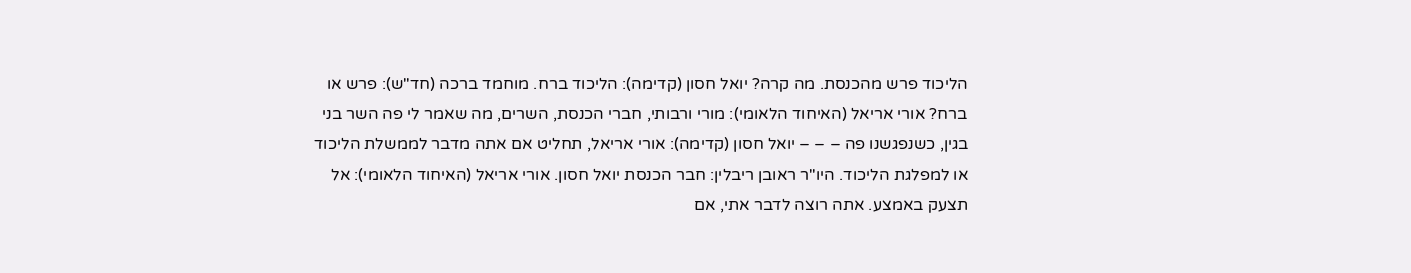הליכוד פרש מהכנסת. מה קרה? יואל חסון (קדימה): הליכוד ברח. מוחמד ברכה (חד"ש): פרש או ברח? אורי אריאל (האיחוד הלאומי): מורי ורבותי, חברי הכנסת, השרים, מה שאמר לי פה השר בני בגין, כשנפגשנו פה – – – יואל חסון (קדימה): אורי אריאל, תחליט אם אתה מדבר לממשלת הליכוד או למפלגת הליכוד. היו"ר ראובן ריבלין: חבר הכנסת יואל חסון. אורי אריאל (האיחוד הלאומי): אל תצעק באמצע. אתה רוצה לדבר אתי, אם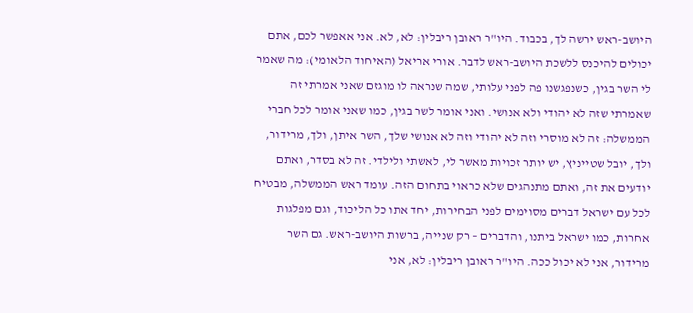היושב-ראש ירשה לך, בכבוד. היו"ר ראובן ריבלין: לא, לא. אני אאפשר לכם, אתם יכולים להיכנס ללשכת היושב-ראש לדבר. אורי אריאל (האיחוד הלאומי): מה שאמר לי השר בגין, כשנפגשנו פה לפני עלותי, שמה שנראה לו מוגזם שאני אמרתי זה שאמרתי שזה לא יהודי ולא אנושי. ואני אומר לשר בגין, כמו שאני אומר לכל חברי הממשלה: זה לא מוסרי וזה לא יהודי וזה לא אנושי שלך, השר איתן, ולך, מרידור, ולך, יובל שטייניץ, יש יותר זכויות מאשר לי, לאשתי ולילדי. זה לא בסדר, ואתם יודעים את זה, ואתם מתנהגים שלא כראוי בתחום הזה. עומד ראש הממשלה, מבטיח לכל עם ישראל דברים מסוימים לפני הבחירות, יחד אתו כל הליכוד, וגם מפלגות אחרות, כמו ישראל ביתנו, והדברים – רק שנייה, ברשות היושב-ראש. גם השר מרידור, אני לא יכול ככה. היו"ר ראובן ריבלין: לא, אני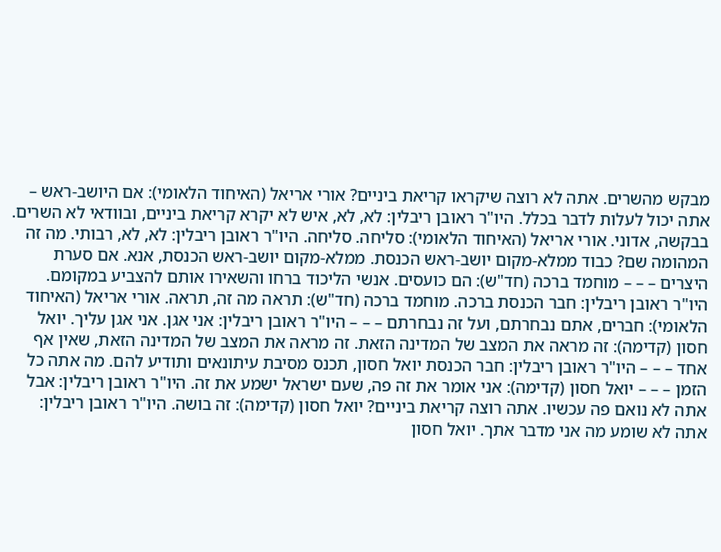מבקש מהשרים. אתה לא רוצה שיקראו קריאת ביניים? אורי אריאל (האיחוד הלאומי): אם היושב-ראש – אתה יכול לעלות לדבר בכלל. היו"ר ראובן ריבלין: לא, לא, איש לא יקרא קריאת ביניים, ובוודאי לא השרים. בבקשה, אדוני. אורי אריאל (האיחוד הלאומי): סליחה. סליחה. היו"ר ראובן ריבלין: לא, לא, רבותי. מה זה המהומה שם? כבוד ממלא-מקום יושב-ראש הכנסת. ממלא-מקום יושב-ראש הכנסת, אנא. אם סערת היצרים – – – מוחמד ברכה (חד"ש): הם כועסים. אנשי הליכוד ברחו והשאירו אותם להצביע במקומם. היו"ר ראובן ריבלין: חבר הכנסת ברכה. מוחמד ברכה (חד"ש): תראה מה זה, תראה. אורי אריאל (האיחוד הלאומי): חברים, אתם נבחרתם, ועל זה נבחרתם – – – היו"ר ראובן ריבלין: אני אגן. אני אגן עליך. יואל חסון (קדימה): זה מראה את המצב של המדינה הזאת. זה מראה את המצב של המדינה הזאת, שאין אף אחד – – – היו"ר ראובן ריבלין: חבר הכנסת יואל חסון, תכנס מסיבת עיתונאים ותודיע להם. מה אתה כל הזמן – – – יואל חסון (קדימה): אני אומר את זה פה, שעם ישראל ישמע את זה. היו"ר ראובן ריבלין: אבל אתה לא נואם פה עכשיו. אתה רוצה קריאת ביניים? יואל חסון (קדימה): זה בושה. היו"ר ראובן ריבלין: אתה לא שומע מה אני מדבר אתך. יואל חסון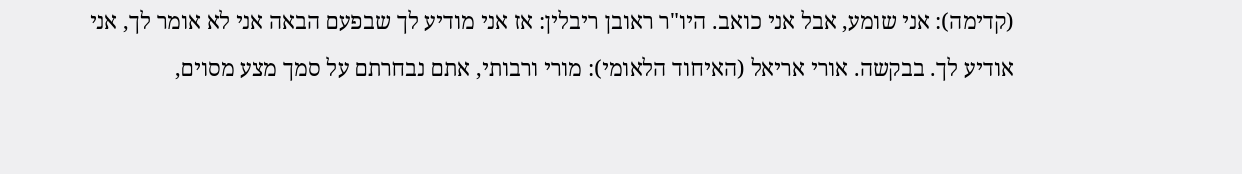(קדימה): אני שומע, אבל אני כואב. היו"ר ראובן ריבלין: אז אני מודיע לך שבפעם הבאה אני לא אומר לך, אני אודיע לך. בבקשה. אורי אריאל (האיחוד הלאומי): מורי ורבותי, אתם נבחרתם על סמך מצע מסוים,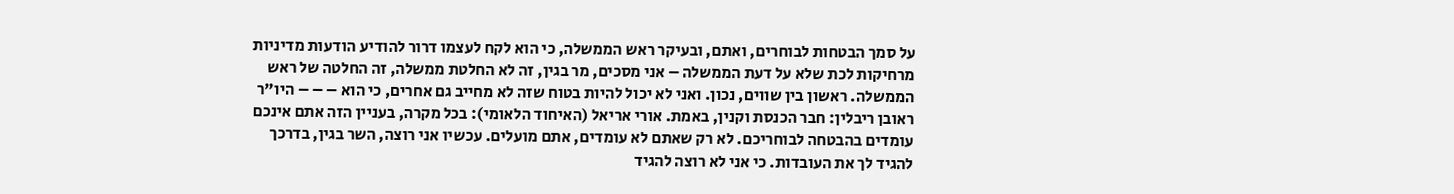על סמך הבטחות לבוחרים, ואתם, ובעיקר ראש הממשלה, כי הוא לקח לעצמו דרור להודיע הודעות מדיניות מרחיקות לכת שלא על דעת הממשלה – אני מסכים, מר בגין, זה לא החלטת ממשלה, זה החלטה של ראש הממשלה. ראשון בין שווים, נכון. ואני לא יכול להיות בטוח שזה לא מחייב גם אחרים, כי הוא – – – היו"ר ראובן ריבלין: חבר הכנסת וקנין, באמת. אורי אריאל (האיחוד הלאומי): בכל מקרה, בעניין הזה אתם אינכם עומדים בהבטחה לבוחריכם. לא רק שאתם לא עומדים, אתם מועלים. עכשיו אני רוצה, השר בגין, בדרכך להגיד לך את העובדות. כי אני לא רוצה להגיד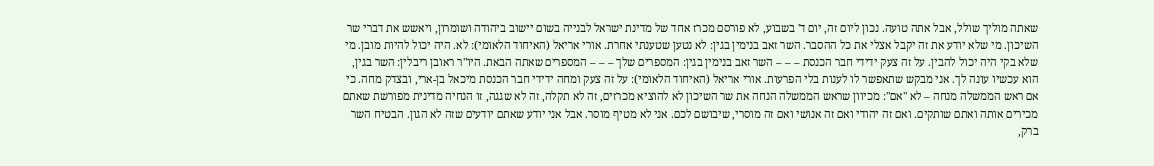שאתה מוליך שולל, אבל אתה טועה. נכון ליום זה, יום ד' בשבוע, לא פורסם מכרז אחד של מדינת ישראל לבנייה בשום יישוב ביהודה ושומרון, ויאשש את דברי שר השיכון. מי שלא יודע את זה יקבל אצלי את כל ההסבר. השר זאב בנימין בגין: לא נטען שטענתי אחרת. אורי אריאל (האיחוד הלאומי): לא. היה יכול להיות מובן. מי שלא בקי היה יכול להבין. על זה צעק ידידי חבר הכנסת – – – השר זאב בנימין בגין: המספרים שלך – – – המספרים שאתה הבאת. היו"ר ראובן ריבלין: השר בגין, הוא עכשיו עונה לך. אני מבקש שתאפשר לו לענות בלי הפרעות. אורי אריאל (האיחוד הלאומי): על זה צעק ומחה ידידי חבר הכנסת מיכאל בן-ארי, ובצדק מחה. כי אם ראש הממשלה מנחה – לא "אם": מכיוון שראש הממשלה הנחה את שר השיכון לא להוציא מכרזים, זה לא תקלה, זה לא שגגה, זו הנחיה מדינית מפורשת שאתם מכירים אותה ואתם שותקים. ואם זה יהודי ואם זה אנושי ואם זה מוסרי, שיבושם לכם. אני לא מטיף מוסר. אבל אני יודע שאתם יודעים שזה לא הגון. הבטיח השר ברק,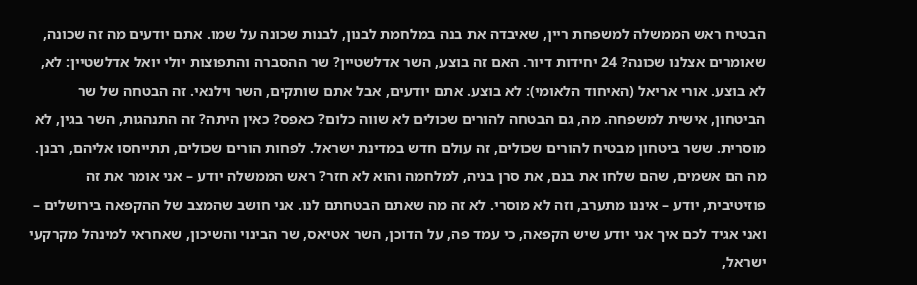הבטיח ראש הממשלה למשפחת ריין, שאיבדה את בנה במלחמת לבנון, לבנות שכונה על שמו. אתם יודעים מה זה שכונה, שאומרים אצלנו שכונה? 24 יחידות דיור. האם זה בוצע, השר אדלשטיין? שר ההסברה והתפוצות יולי יואל אדלשטיין: לא, לא בוצע. אורי אריאל (האיחוד הלאומי): לא בוצע. אתם יודעים, אבל אתם שותקים, השר וילנאי. זה הבטחה של שר הביטחון, אישית למשפחה. מה, גם הבטחה להורים שכולים לא שווה כלום? כאפס? כאין היתה? זה התנהגות, השר בגין, לא מוסרית. ששר ביטחון מבטיח להורים שכולים, זה עולם חדש במדינת ישראל. לפחות הורים שכולים, תתייחסו אליהם, רבנן. מה הם אשמים, שהם שלחו את בנם, את סרן בניה, למלחמה והוא לא חזר? ראש הממשלה יודע – אני אומר את זה פוזיטיבית, יודע – איננו מתערב, וזה לא מוסרי. לא זה מה שאתם הבטחתם לנו. אני חושב שהמצב של ההקפאה בירושלים – ואני אגיד לכם איך אני יודע שיש הקפאה, כי עמד פה, על הדוכן, השר אטיאס, שר הבינוי והשיכון, שאחראי למינהל מקרקעי ישראל,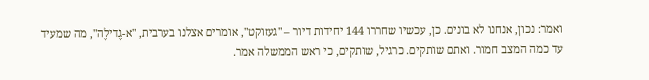ואמר: נכון, אנחנו לא בונים. כן, עכשיו שחררו 144 יחידות דיור – "געזוקט", אומרים אצלנו בערבית, "א-גֶדילֶה", מה שמעיד עד כמה המצב חמור. ואתם שותקים. כרגיל, שותקים, כי ראש הממשלה אמר.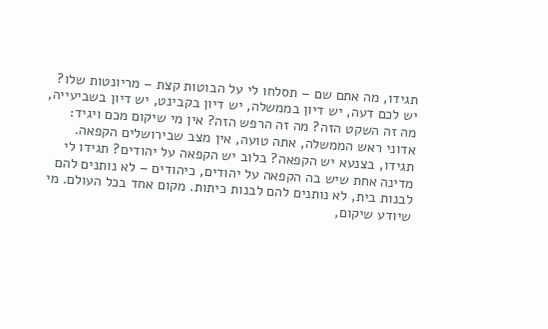תגידו, מה אתם שם – תסלחו לי על הבוטות קצת – מריונטות שלו? יש לכם דעה, יש דיון בממשלה, יש דיון בקבינט, יש דיון בשביעייה, מה זה השקט הזה? מה זה הרפש הזה? אין מי שיקום מכם ויגיד: אדוני ראש הממשלה, אתה טועה, אין מצב שבירושלים הקפאה. תגידו, בצנעא יש הקפאה? בלוב יש הקפאה על יהודים? תגידו לי מדינה אחת שיש בה הקפאה על יהודים, כיהודים – לא נותנים להם לבנות בית, לא נותנים להם לבנות כיתות. מקום אחד בכל העולם. מי שיודע שיקום,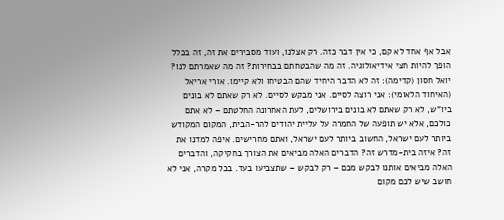אבל אף אחד לא קם, כי אין דבר כזה. רק אצלנו, ועוד מסבירים את זה, זה בכלל הופך להיות חצי אידיאולוגיה. זה מה שהבטחתם בבחירות? זה מה שאמרתם לנו? יואל חסון (קדימה): זה לא הדבר היחיד שהם הבטיחו ולא קיימו. אורי אריאל (האיחוד הלאומי): אני רוצה לסיים. אני מבקש לסיים. לא רק שאתם לא בונים ביו"ש, לא רק שאתם לא בונים בירושלים, לעת האחרונה החלטתם – לא אתם כולכם, אלא יש תופעה של החמרה על עליית יהודים להר-הבית, המקום המקודש ביותר לעם ישראל, החשוב ביותר לעם ישראל, ואתם מחרישים. איפה למדנו את זה? איזה בית-מדרש זה? הדברים האלה מביאים את הצורך בחקיקה, והדברים האלה מביאים אותנו לבקש מכם – רק לבקש – שתצביעו בעד. בכל מקרה, אני לא חושב שיש לכם מקום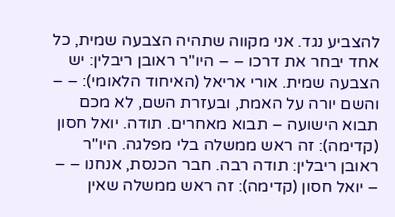להצביע נגד. אני מקווה שתהיה הצבעה שמית, כל אחד יבחר את דרכו – – היו"ר ראובן ריבלין: יש הצבעה שמית. אורי אריאל (האיחוד הלאומי): – – והשם יורה על האמת, ובעזרת השם, לא מכם תבוא הישועה – תבוא מאחרים. תודה. יואל חסון (קדימה): זה ראש ממשלה בלי מפלגה. היו"ר ראובן ריבלין: תודה רבה. חבר הכנסת, אנחנו – – – יואל חסון (קדימה): זה ראש ממשלה שאין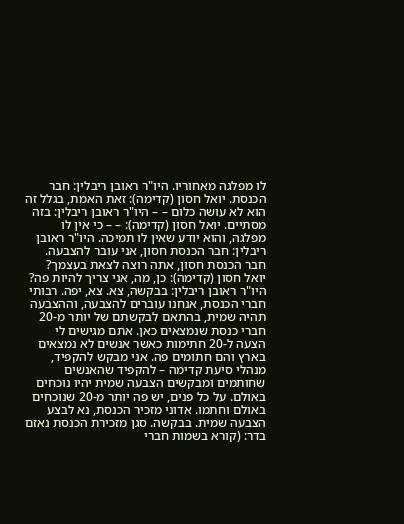לו מפלגה מאחוריו. היו"ר ראובן ריבלין: חבר הכנסת. יואל חסון (קדימה): זאת האמת, בגלל זה הוא לא עושה כלום – – היו"ר ראובן ריבלין: בזה מסתיים. יואל חסון (קדימה): – – כי אין לו מפלגה, והוא יודע שאין לו תמיכה. היו"ר ראובן ריבלין: חבר הכנסת חסון, אני עובר להצבעה. חבר הכנסת חסון, אתה רוצה לצאת בעצמך? יואל חסון (קדימה): כן, מה, אני צריך להיות פה? היו"ר ראובן ריבלין: בבקשה, צא. צא, יפה. רבותי חברי הכנסת, אנחנו עוברים להצבעה, וההצבעה תהיה שמית, בהתאם לבקשתם של יותר מ-20 חברי כנסת שנמצאים כאן. אתם מגישים לי הצעה ל-20 חתימות כאשר אנשים לא נמצאים בארץ והם חתומים פה. אני מבקש להקפיד, מנהלי סיעת קדימה – להקפיד שהאנשים שחותמים ומבקשים הצבעה שמית יהיו נוכחים באולם. על כל פנים, יש פה יותר מ-20 שנוכחים באולם וחתמו. אדוני מזכיר הכנסת, נא לבצע הצבעה שמית. בבקשה. סגן מזכירת הכנסת נאזם בדר: (קורא בשמות חברי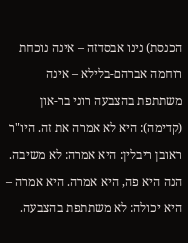הכנסת) נינו אבסדזה – אינה נוכחת רוחמה אברהם-בלילא – אינה משתתפת בהצבעה רוני בר-און (קדימה): היא לא אמרה את זה. היו"ר ראובן ריבלין: היא אמרה: לא משיבה. הנה היא פה, היא אמרה. היא אמרה – היא יכולה: לא משתתפת בהצבעה.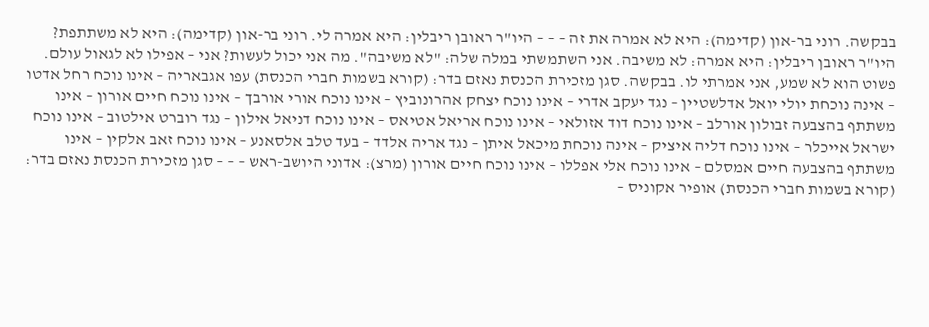בבקשה. רוני בר-און (קדימה): היא לא אמרה את זה – – – היו"ר ראובן ריבלין: היא אמרה לי. רוני בר-און (קדימה): היא לא משתתפת? היו"ר ראובן ריבלין: היא אמרה: לא משיבה. אני השתמשתי במלה שלה: "לא משיבה". מה אני יכול לעשות? אני – אפילו לא לגאול עולם. פשוט הוא לא שמע, אני אמרתי לו. בבקשה. סגן מזכירת הכנסת נאזם בדר: (קורא בשמות חברי הכנסת) עפו אגבאריה – אינו נוכח רחל אדטו – אינה נוכחת יולי יואל אדלשטיין – נגד יעקב אדרי – אינו נוכח יצחק אהרונוביץ – אינו נוכח אורי אורבך – אינו נוכח חיים אורון – אינו משתתף בהצבעה זבולון אורלב – אינו נוכח דוד אזולאי – אינו נוכח אריאל אטיאס – אינו נוכח דניאל אילון – נגד רוברט אילטוב – אינו נוכח ישראל אייכלר – אינו נוכח דליה איציק – אינה נוכחת מיכאל איתן – נגד אריה אלדד – בעד טלב אלסאנע – אינו נוכח זאב אלקין – אינו משתתף בהצבעה חיים אמסלם – אינו נוכח אלי אפללו – אינו נוכח חיים אורון (מרצ): אדוני היושב-ראש – – – סגן מזכירת הכנסת נאזם בדר: (קורא בשמות חברי הכנסת) אופיר אקוניס –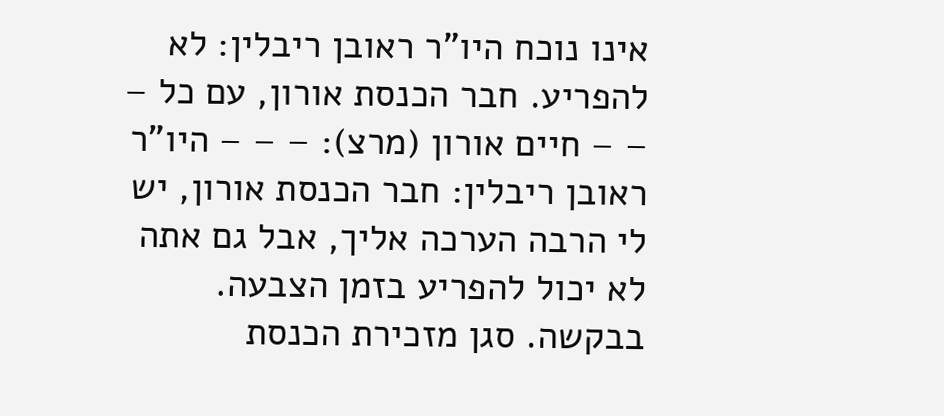אינו נוכח היו"ר ראובן ריבלין: לא להפריע. חבר הכנסת אורון, עם כל – – – חיים אורון (מרצ): – – – היו"ר ראובן ריבלין: חבר הכנסת אורון, יש לי הרבה הערכה אליך, אבל גם אתה לא יכול להפריע בזמן הצבעה. בבקשה. סגן מזכירת הכנסת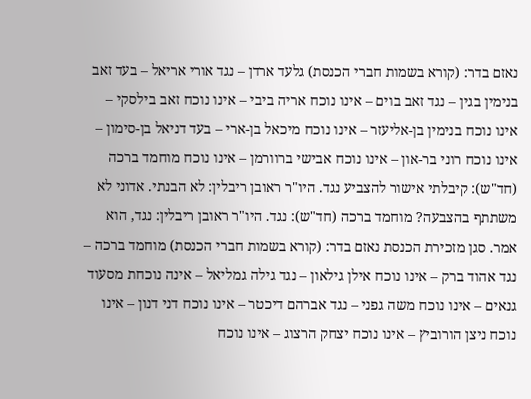נאזם בדר: (קורא בשמות חברי הכנסת) גלעד ארדן – נגד אורי אריאל – בעד זאב בנימין בגין – נגד זאב בוים – אינו נוכח אריה ביבי – אינו נוכח זאב בילסקי – אינו נוכח בנימין בן-אליעזר – אינו נוכח מיכאל בן-ארי – בעד דניאל בן-סימון – אינו נוכח רוני בר-און – אינו נוכח אבישי ברוורמן – אינו נוכח מוחמד ברכה (חד"ש): קיבלתי אישור להצביע נגד. היו"ר ראובן ריבלין: לא הבנתי. אדוני לא משתתף בהצבעה? מוחמד ברכה (חד"ש): נגד. היו"ר ראובן ריבלין: נגד, הוא אמר. סגן מזכירת הכנסת נאזם בדר: (קורא בשמות חברי הכנסת) מוחמד ברכה – נגד אהוד ברק – אינו נוכח אילן גילאון – נגד גילה גמליאל – אינה נוכחת מסעוד גנאים – אינו נוכח משה גפני – נגד אברהם דיכטר – אינו נוכח דני דנון – אינו נוכח ניצן הורוביץ – אינו נוכח יצחק הרצוג – אינו נוכח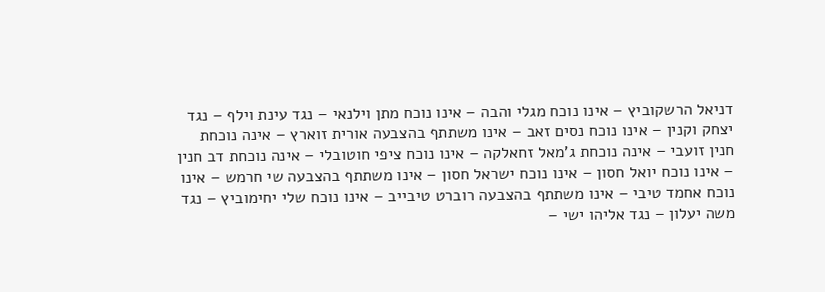דניאל הרשקוביץ – אינו נוכח מגלי והבה – אינו נוכח מתן וילנאי – נגד עינת וילף – נגד יצחק וקנין – אינו נוכח נסים זאב – אינו משתתף בהצבעה אורית זוארץ – אינה נוכחת חנין זועבי – אינה נוכחת ג'מאל זחאלקה – אינו נוכח ציפי חוטובלי – אינה נוכחת דב חנין – אינו נוכח יואל חסון – אינו נוכח ישראל חסון – אינו משתתף בהצבעה שי חרמש – אינו נוכח אחמד טיבי – אינו משתתף בהצבעה רוברט טיבייב – אינו נוכח שלי יחימוביץ – נגד משה יעלון – נגד אליהו ישי –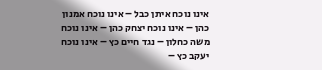אינו נוכח איתן כבל – אינו נוכח אמנון כהן – אינו נוכח יצחק כהן – אינו נוכח משה כחלון – נגד חיים כץ – אינו נוכח יעקב כץ –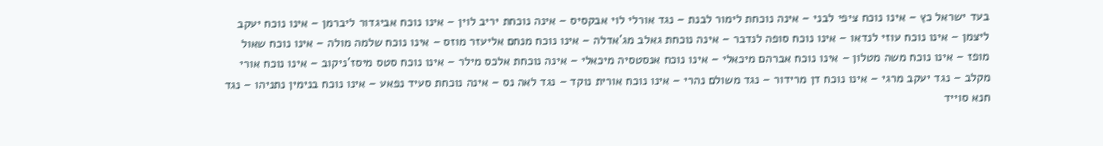בעד ישראל כץ – אינו נוכח ציפי לבני – אינה נוכחת לימור לבנת – נגד אורלי לוי אבקסיס – אינה נוכחת יריב לוין – אינו נוכח אביגדור ליברמן – אינו נוכח יעקב ליצמן – אינו נוכח עוזי לנדאו – אינו נוכח סופה לנדבר – אינה נוכחת גאלב מג'אדלה – אינו נוכח מנחם אליעזר מוזס – אינו נוכח שלמה מולה – אינו נוכח שאול מופז – אינו נוכח משה מטלון – אינו נוכח אברהם מיכאלי – אינו נוכח אנסטסיה מיכאלי – אינה נוכחת אלכס מילר – אינו נוכח סטס מיסז'ניקוב – אינו נוכח אורי מקלב – נגד יעקב מרגי – אינו נוכח דן מרידור – נגד משולם נהרי – אינו נוכח אורית נוקד – נגד לאה נס – אינה נוכחת סעיד נפאע – אינו נוכח בנימין נתניהו – נגד חנא סוייד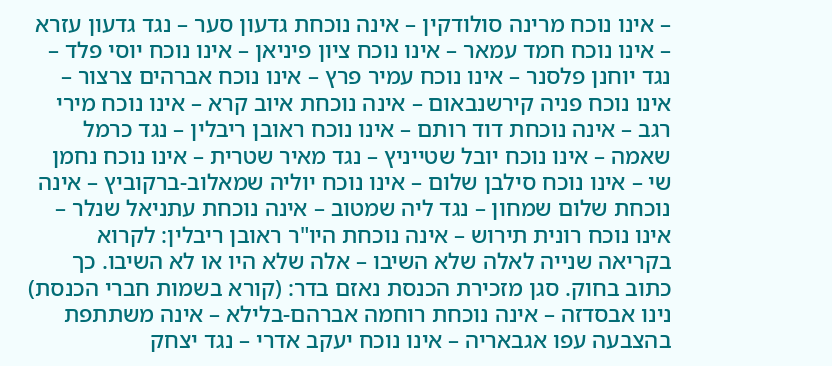– אינו נוכח מרינה סולודקין – אינה נוכחת גדעון סער – נגד גדעון עזרא – אינו נוכח חמד עמאר – אינו נוכח ציון פיניאן – אינו נוכח יוסי פלד – נגד יוחנן פלסנר – אינו נוכח עמיר פרץ – אינו נוכח אברהים צרצור – אינו נוכח פניה קירשנבאום – אינה נוכחת איוב קרא – אינו נוכח מירי רגב – אינה נוכחת דוד רותם – אינו נוכח ראובן ריבלין – נגד כרמל שאמה – אינו נוכח יובל שטייניץ – נגד מאיר שטרית – אינו נוכח נחמן שי – אינו נוכח סילבן שלום – אינו נוכח יוליה שמאלוב-ברקוביץ – אינה נוכחת שלום שמחון – נגד ליה שמטוב – אינה נוכחת עתניאל שנלר – אינו נוכח רונית תירוש – אינה נוכחת היו"ר ראובן ריבלין: לקרוא בקריאה שנייה לאלה שלא השיבו – אלה שלא היו או לא השיבו. כך כתוב בחוק. סגן מזכירת הכנסת נאזם בדר: (קורא בשמות חברי הכנסת) נינו אבסדזה – אינה נוכחת רוחמה אברהם-בלילא – אינה משתתפת בהצבעה עפו אגבאריה – אינו נוכח יעקב אדרי – נגד יצחק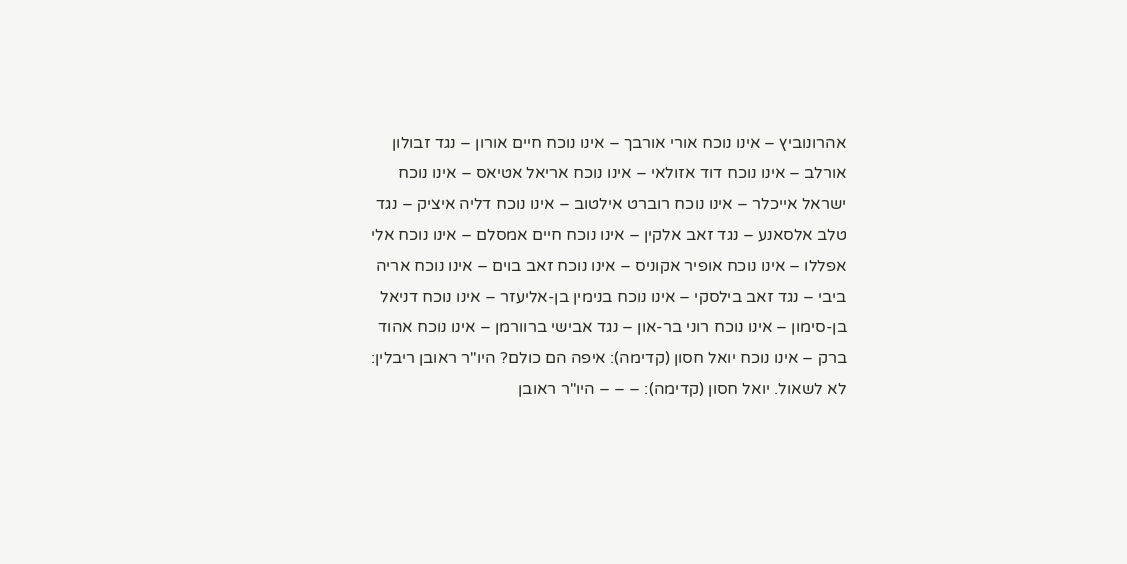אהרונוביץ – אינו נוכח אורי אורבך – אינו נוכח חיים אורון – נגד זבולון אורלב – אינו נוכח דוד אזולאי – אינו נוכח אריאל אטיאס – אינו נוכח ישראל אייכלר – אינו נוכח רוברט אילטוב – אינו נוכח דליה איציק – נגד טלב אלסאנע – נגד זאב אלקין – אינו נוכח חיים אמסלם – אינו נוכח אלי אפללו – אינו נוכח אופיר אקוניס – אינו נוכח זאב בוים – אינו נוכח אריה ביבי – נגד זאב בילסקי – אינו נוכח בנימין בן-אליעזר – אינו נוכח דניאל בן-סימון – אינו נוכח רוני בר-און – נגד אבישי ברוורמן – אינו נוכח אהוד ברק – אינו נוכח יואל חסון (קדימה): איפה הם כולם? היו"ר ראובן ריבלין: לא לשאול. יואל חסון (קדימה): – – – היו"ר ראובן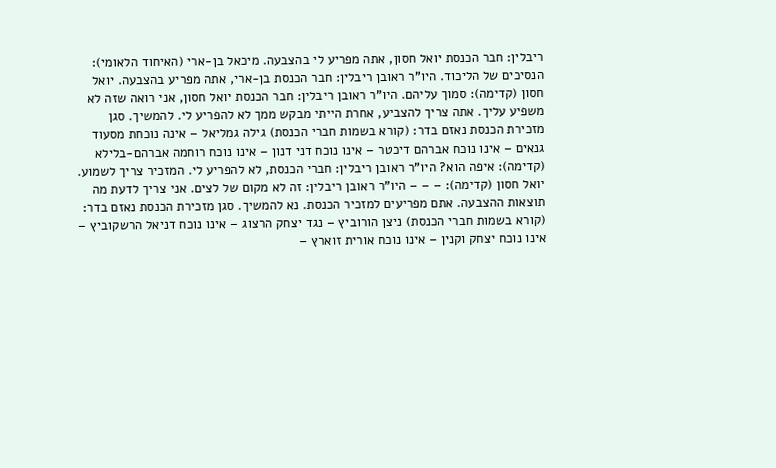ריבלין: חבר הכנסת יואל חסון, אתה מפריע לי בהצבעה. מיכאל בן-ארי (האיחוד הלאומי): הנסיכים של הליכוד. היו"ר ראובן ריבלין: חבר הכנסת בן-ארי, אתה מפריע בהצבעה. יואל חסון (קדימה): סמוך עליהם. היו"ר ראובן ריבלין: חבר הכנסת יואל חסון, אני רואה שזה לא משפיע עליך. אתה צריך להצביע, אחרת הייתי מבקש ממך לא להפריע לי. להמשיך. סגן מזכירת הכנסת נאזם בדר: (קורא בשמות חברי הכנסת) גילה גמליאל – אינה נוכחת מסעוד גנאים – אינו נוכח אברהם דיכטר – אינו נוכח דני דנון – אינו נוכח רוחמה אברהם-בלילא (קדימה): איפה הוא? היו"ר ראובן ריבלין: חברי הכנסת, לא להפריע לי. המזכיר צריך לשמוע. יואל חסון (קדימה): – – – היו"ר ראובן ריבלין: זה לא מקום של לצים. אני צריך לדעת מה תוצאות ההצבעה. אתם מפריעים למזכיר הכנסת. נא להמשיך. סגן מזכירת הכנסת נאזם בדר: (קורא בשמות חברי הכנסת) ניצן הורוביץ – נגד יצחק הרצוג – אינו נוכח דניאל הרשקוביץ – אינו נוכח יצחק וקנין – אינו נוכח אורית זוארץ –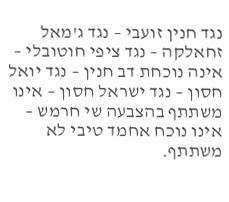נגד חנין זועבי – נגד ג'מאל זחאלקה – נגד ציפי חוטובלי – אינה נוכחת דב חנין – נגד יואל חסון – נגד ישראל חסון – אינו משתתף בהצבעה שי חרמש – אינו נוכח אחמד טיבי לא משתתף.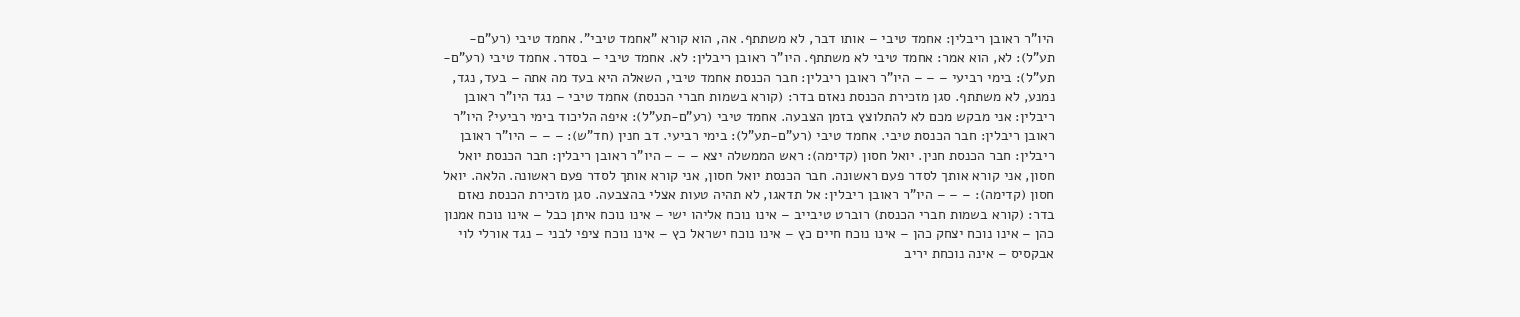היו"ר ראובן ריבלין: אחמד טיבי – אותו דבר, לא משתתף. אה, הוא קורא "אחמד טיבי". אחמד טיבי (רע"ם-תע"ל): לא, הוא אמר: אחמד טיבי לא משתתף. היו"ר ראובן ריבלין: לא. אחמד טיבי – בסדר. אחמד טיבי (רע"ם-תע"ל): בימי רביעי – – – היו"ר ראובן ריבלין: חבר הכנסת אחמד טיבי, השאלה היא בעד מה אתה – בעד, נגד, נמנע, לא משתתף. סגן מזכירת הכנסת נאזם בדר: (קורא בשמות חברי הכנסת) אחמד טיבי – נגד היו"ר ראובן ריבלין: אני מבקש מכם לא להתלוצץ בזמן הצבעה. אחמד טיבי (רע"ם-תע"ל): איפה הליכוד בימי רביעי? היו"ר ראובן ריבלין: חבר הכנסת טיבי. אחמד טיבי (רע"ם-תע"ל): בימי רביעי. דב חנין (חד"ש): – – – היו"ר ראובן ריבלין: חבר הכנסת חנין. יואל חסון (קדימה): ראש הממשלה יצא – – – היו"ר ראובן ריבלין: חבר הכנסת יואל חסון, אני קורא אותך לסדר פעם ראשונה. חבר הכנסת יואל חסון, אני קורא אותך לסדר פעם ראשונה. הלאה. יואל חסון (קדימה): – – – היו"ר ראובן ריבלין: אל תדאגו, לא תהיה טעות אצלי בהצבעה. סגן מזכירת הכנסת נאזם בדר: (קורא בשמות חברי הכנסת) רוברט טיבייב – אינו נוכח אליהו ישי – אינו נוכח איתן כבל – אינו נוכח אמנון כהן – אינו נוכח יצחק כהן – אינו נוכח חיים כץ – אינו נוכח ישראל כץ – אינו נוכח ציפי לבני – נגד אורלי לוי אבקסיס – אינה נוכחת יריב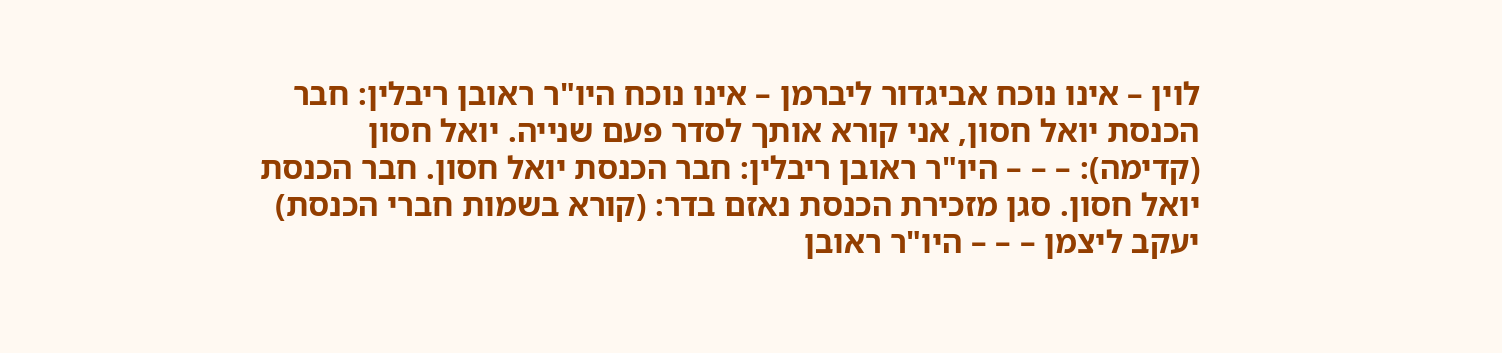לוין – אינו נוכח אביגדור ליברמן – אינו נוכח היו"ר ראובן ריבלין: חבר הכנסת יואל חסון, אני קורא אותך לסדר פעם שנייה. יואל חסון (קדימה): – – – היו"ר ראובן ריבלין: חבר הכנסת יואל חסון. חבר הכנסת יואל חסון. סגן מזכירת הכנסת נאזם בדר: (קורא בשמות חברי הכנסת) יעקב ליצמן – – – היו"ר ראובן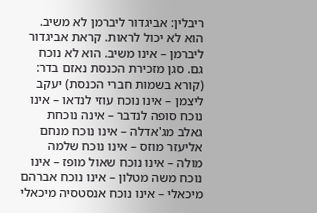ריבלין: אביגדור ליברמן לא משיב. הוא לא יכול לראות. קראת אביגדור ליברמן – אינו משיב. הוא לא נוכח גם. סגן מזכירת הכנסת נאזם בדר: (קורא בשמות חברי הכנסת) יעקב ליצמן – אינו נוכח עוזי לנדאו – אינו נוכח סופה לנדבר – אינה נוכחת גאלב מג'אדלה – אינו נוכח מנחם אליעזר מוזס – אינו נוכח שלמה מולה – אינו נוכח שאול מופז – אינו נוכח משה מטלון – אינו נוכח אברהם מיכאלי – אינו נוכח אנסטסיה מיכאלי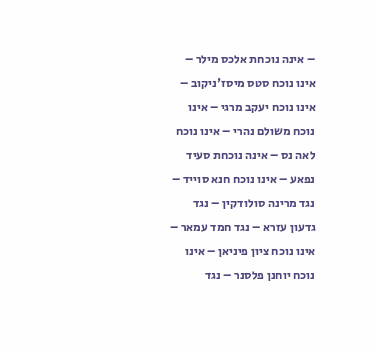– אינה נוכחת אלכס מילר – אינו נוכח סטס מיסז'ניקוב – אינו נוכח יעקב מרגי – אינו נוכח משולם נהרי – אינו נוכח לאה נס – אינה נוכחת סעיד נפאע – אינו נוכח חנא סוייד – נגד מרינה סולודקין – נגד גדעון עזרא – נגד חמד עמאר – אינו נוכח ציון פיניאן – אינו נוכח יוחנן פלסנר – נגד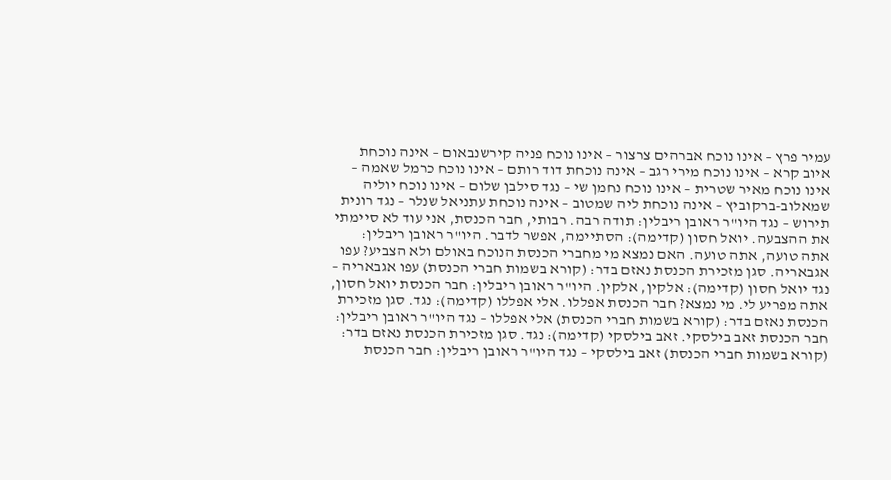עמיר פרץ – אינו נוכח אברהים צרצור – אינו נוכח פניה קירשנבאום – אינה נוכחת איוב קרא – אינו נוכח מירי רגב – אינה נוכחת דוד רותם – אינו נוכח כרמל שאמה – אינו נוכח מאיר שטרית – אינו נוכח נחמן שי – נגד סילבן שלום – אינו נוכח יוליה שמאלוב-ברקוביץ – אינה נוכחת ליה שמטוב – אינה נוכחת עתניאל שנלר – נגד רונית תירוש – נגד היו"ר ראובן ריבלין: תודה רבה. רבותי, חבר הכנסת, אני עוד לא סיימתי את ההצבעה. יואל חסון (קדימה): הסתיימה, אפשר לדבר. היו"ר ראובן ריבלין: אתה טועה, אתה טועה. האם נמצא מי מחברי הכנסת הנוכח באולם ולא הצביע? עפו אגבאריה. סגן מזכירת הכנסת נאזם בדר: (קורא בשמות חברי הכנסת) עפו אגבאריה – נגד יואל חסון (קדימה): אלקין, אלקין. היו"ר ראובן ריבלין: חבר הכנסת יואל חסון, אתה מפריע לי. מי נמצא? חבר הכנסת אפללו. אלי אפללו (קדימה): נגד. סגן מזכירת הכנסת נאזם בדר: (קורא בשמות חברי הכנסת) אלי אפללו – נגד היו"ר ראובן ריבלין: חבר הכנסת זאב בילסקי. זאב בילסקי (קדימה): נגד. סגן מזכירת הכנסת נאזם בדר: (קורא בשמות חברי הכנסת) זאב בילסקי – נגד היו"ר ראובן ריבלין: חבר הכנסת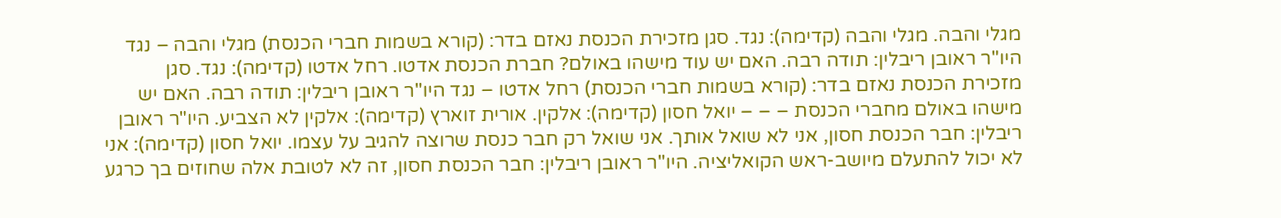מגלי והבה. מגלי והבה (קדימה): נגד. סגן מזכירת הכנסת נאזם בדר: (קורא בשמות חברי הכנסת) מגלי והבה – נגד היו"ר ראובן ריבלין: תודה רבה. האם יש עוד מישהו באולם? חברת הכנסת אדטו. רחל אדטו (קדימה): נגד. סגן מזכירת הכנסת נאזם בדר: (קורא בשמות חברי הכנסת) רחל אדטו – נגד היו"ר ראובן ריבלין: תודה רבה. האם יש מישהו באולם מחברי הכנסת – – – יואל חסון (קדימה): אלקין. אורית זוארץ (קדימה): אלקין לא הצביע. היו"ר ראובן ריבלין: חבר הכנסת חסון, אני לא שואל אותך. אני שואל רק חבר כנסת שרוצה להגיב על עצמו. יואל חסון (קדימה): אני לא יכול להתעלם מיושב-ראש הקואליציה. היו"ר ראובן ריבלין: חבר הכנסת חסון, זה לא לטובת אלה שחוזים בך כרגע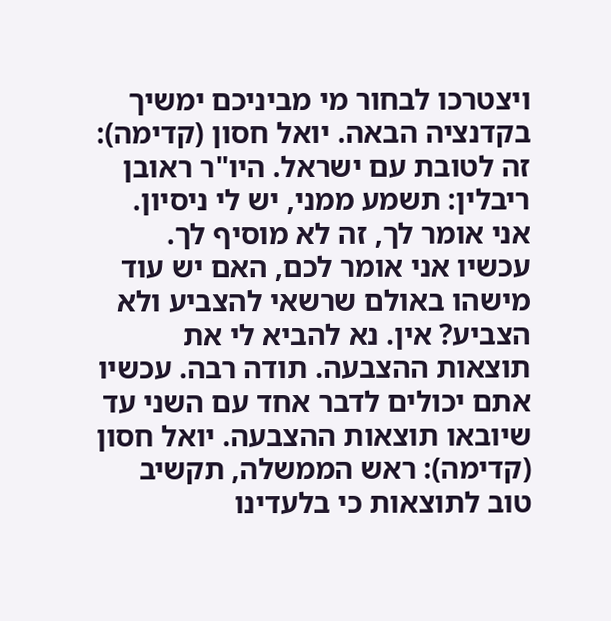ויצטרכו לבחור מי מביניכם ימשיך בקדנציה הבאה. יואל חסון (קדימה): זה לטובת עם ישראל. היו"ר ראובן ריבלין: תשמע ממני, יש לי ניסיון. אני אומר לך, זה לא מוסיף לך. עכשיו אני אומר לכם, האם יש עוד מישהו באולם שרשאי להצביע ולא הצביע? אין. נא להביא לי את תוצאות ההצבעה. תודה רבה. עכשיו אתם יכולים לדבר אחד עם השני עד שיובאו תוצאות ההצבעה. יואל חסון (קדימה): ראש הממשלה, תקשיב טוב לתוצאות כי בלעדינו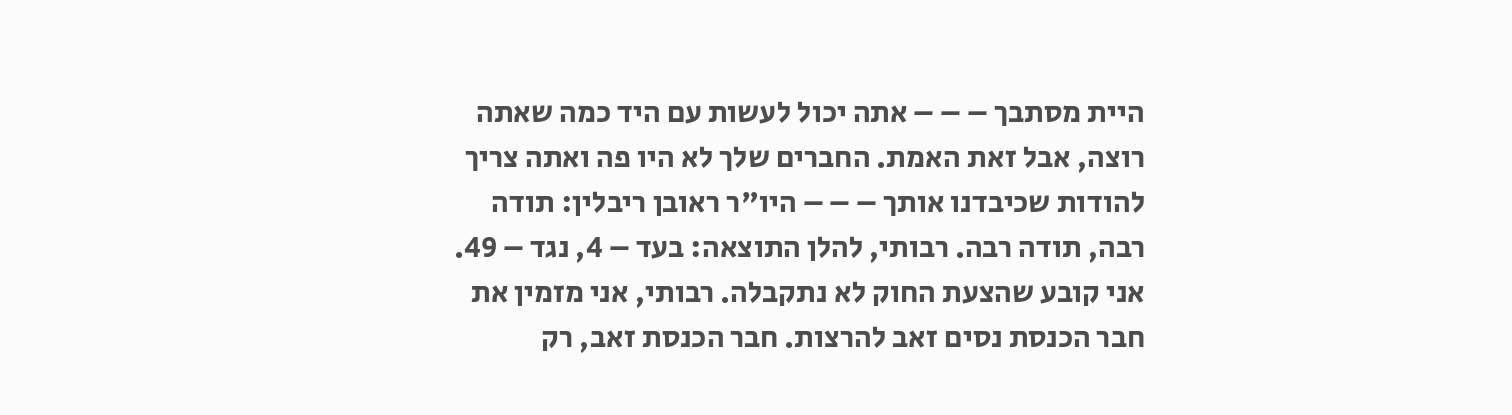היית מסתבך – – – אתה יכול לעשות עם היד כמה שאתה רוצה, אבל זאת האמת. החברים שלך לא היו פה ואתה צריך להודות שכיבדנו אותך – – – היו"ר ראובן ריבלין: תודה רבה, תודה רבה. רבותי, להלן התוצאה: בעד – 4, נגד – 49. אני קובע שהצעת החוק לא נתקבלה. רבותי, אני מזמין את חבר הכנסת נסים זאב להרצות. חבר הכנסת זאב, רק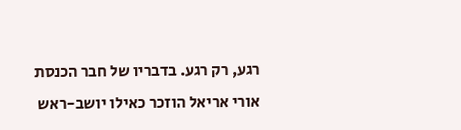רגע, רק רגע. בדבריו של חבר הכנסת אורי אריאל הוזכר כאילו יושב-ראש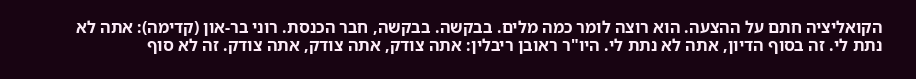הקואליציה חתם על ההצעה. הוא רוצה לומר כמה מלים. בבקשה. בבקשה, חבר הכנסת. רוני בר-און (קדימה): אתה לא נתת לי. זה בסוף הדיון, אתה לא נתת לי. היו"ר ראובן ריבלין: אתה צודק, אתה צודק, אתה צודק. זה לא סוף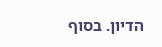הדיון. בסוף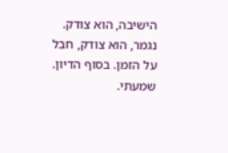הישיבה, הוא צודק. נגמר, הוא צודק, חבל על הזמן. בסוף הדיון. שמעתי.